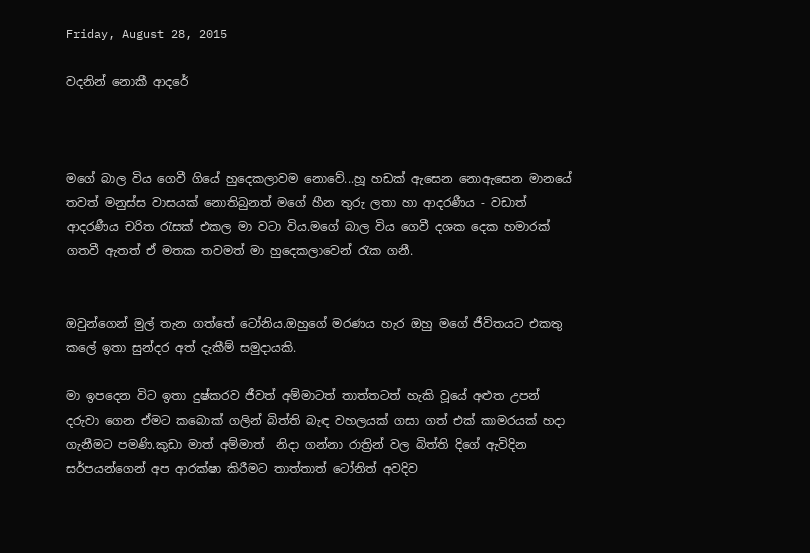Friday, August 28, 2015

වදනින් නොකී ආදරේ



මගේ බාල විය ගෙවී ගියේ හුදෙකලාවම නොවේ...හූ හඩක් ඇසෙන නොඇසෙන මානයේ තවත් මනුස්ස වාසයක් නොතිබුනත් මගේ හීන තුරු ලතා හා ආදරණීය - වඩාත් ආදරණීය චරිත රැසක් එකල මා වටා විය.මගේ බාල විය ගෙවී දශක දෙක හමාරක් ගතවී ඇතත් ඒ මතක තවමත් මා හුදෙකලාවෙන් රැක ගනී.


ඔවුන්ගෙන් මුල් තැන ගත්තේ ටෝනිය.ඔහුගේ මරණය හැර ඔහු මගේ ජීවිතයට එකතු කලේ ඉතා සුන්දර අත් දැකීම් සමුදායකි.

මා ඉපදෙන විට ඉතා දුෂ්කරව ජීවත් අම්මාටත් තාත්තටත් හැකි වූයේ අළුත උපන් දරුවා ගෙන ඒමට කබොක් ගලින් බිත්ති බැඳ වහලයක් ගසා ගත් එක් කාමරයක් හදා ගැනීමට පමණි.කුඩා මාත් අම්මාත්  නිදා ගන්නා රාත්‍රින් වල බිත්ති දිගේ ඇවිදින සර්පයන්ගෙන් අප ආරක්ෂා කිරීමට තාත්තාත් ටෝනිත් අවදිව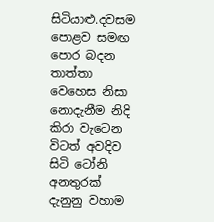සිටියාළු.දවසම පොළව සමඟ පොර බදන තාත්තා වෙහෙස නිසා නොදැනීම නිදි කිරා වැටෙන විටත් අවදිව සිටි ටෝනි අනතුරක් දැනුනු වහාම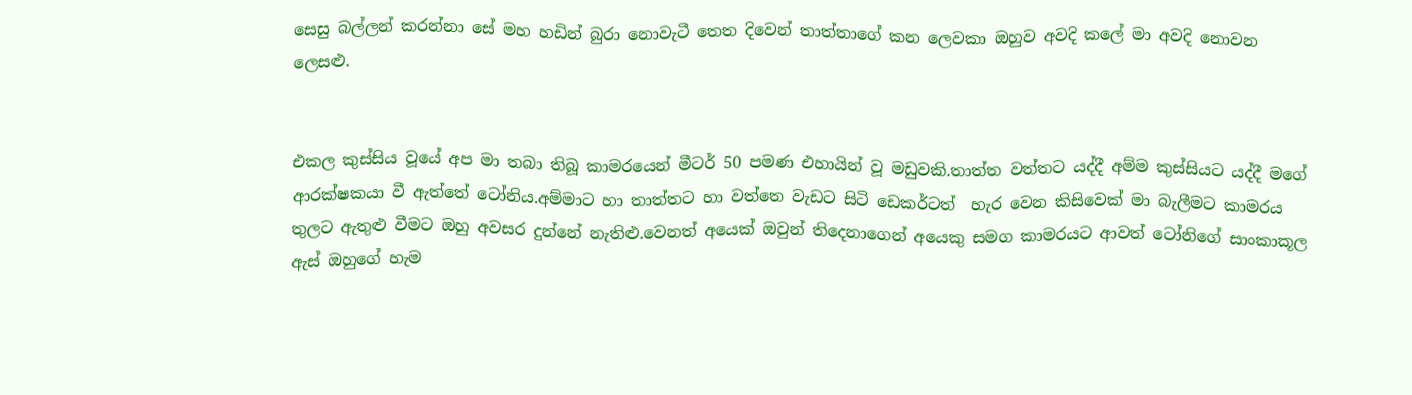සෙසු බල්ලන් කරන්නා සේ මහ හඩින් බුරා නොවැටී තෙත දිවෙන් තාත්තාගේ කන ලෙවකා ඔහුව අවදි කලේ මා අවදි නොවන ලෙසළු.


එකල කුස්සිය වූයේ අප මා තබා තිබූ කාමරයෙන් මීටර් 50 පමණ එහායින් වූ මඩුවකි.තාත්ත වත්තට යද්දී අම්ම කුස්සියට යද්දී මගේ ආරක්ෂකයා වී ඇත්තේ ටෝනිය.අම්මාට හා තාත්තට හා වත්තෙ වැඩට සිටි ඩෙකර්ටත්  හැර වෙන කිසිවෙක් මා බැලීමට කාමරය තුලට ඇතුළු වීමට ඔහු අවසර දුන්නේ නැතිළු.වෙනත් අයෙක් ඔවුන් තිදෙනාගෙන් අයෙකු සමග කාමරයට ආවත් ටෝනිගේ සාංකාකූල ඇස් ඔහුගේ හැම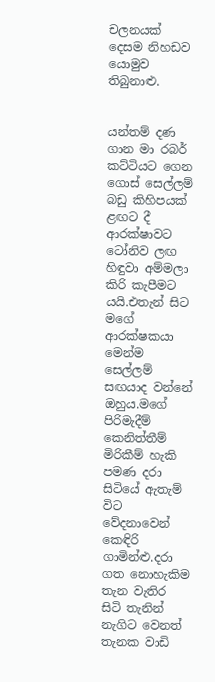චලනයක් දෙසම නිහඩව යොමුව තිබුනාළු.


යන්තම් දණ ගාන මා රබර් කට්ටියට ගෙන ගොස් සෙල්ලම් බඩු කිහිපයක් ළඟට දී  ආරක්ෂාවට ටෝනිව ලඟ හිඳුවා අම්මලා කිරි කැපීමට යයි.එතැන් සිට මගේ ආරක්ෂකයා මෙන්ම සෙල්ලම් සඟයාද වන්නේ ඔහුය.මගේ පිරිමැදීම් කෙනිත්තීම් මිරිකීම් හැකි පමණ දරා සිටියේ ඇතැම් විට වේදනාවෙන් කෙඳිරි ගාමින්ළු.දරා ගත නොහැකිම තැන වැතිර සිටි තැනින් නැගිට වෙනත් තැනක වාඩි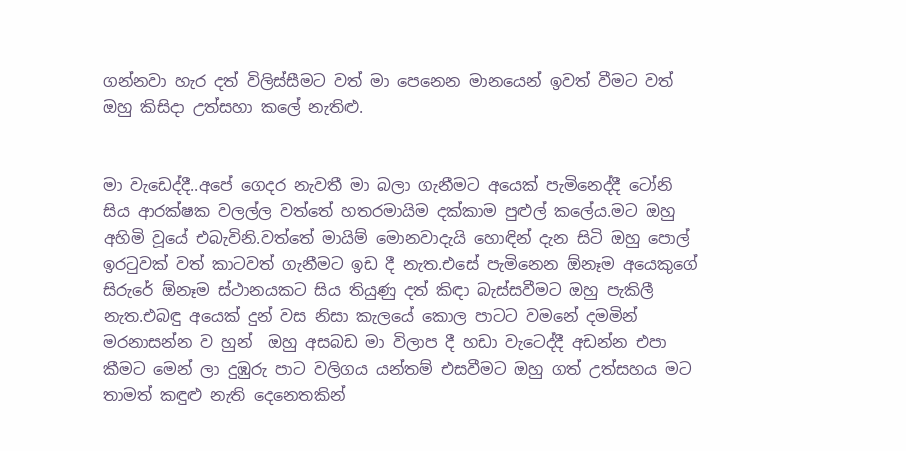ගන්නවා හැර දත් විලිස්සීමට වත් මා පෙනෙන මානයෙන් ඉවත් වීමට වත් ඔහු කිසිදා උත්සහා කලේ නැතිළු.


මා වැඩෙද්දී..අපේ ගෙදර නැවතී මා බලා ගැනීමට අයෙක් පැමිනෙද්දී ටෝනි සිය ආරක්ෂක වලල්ල වත්තේ හතරමායිම දක්කාම පුළුල් කලේය.මට ඔහු අහිමි වූයේ එබැවිනි.වත්තේ මායිම් මොනවාදැයි හොඳින් දැන සිටි ඔහු පොල් ඉරටුවක් වත් කාටවත් ගැනීමට ඉඩ දී නැත.එසේ පැමිනෙන ඕනෑම අයෙකුගේ සිරුරේ ඕනෑම ස්ථානයකට සිය තියුණු දත් කිඳා බැස්සවීමට ඔහු පැකිලී නැත.එබඳු අයෙක් දුන් වස නිසා කැලයේ කොල පාටට වමනේ දමමින් මරනාසන්න ව හුන්  ඔහු අසබඩ මා විලාප දී හඩා වැටෙද්දී අඩන්න එපා කීමට මෙන් ලා දුඹුරු පාට වලිගය යන්තම් එසවීමට ඔහු ගත් උත්සහය මට තාමත් කඳුළු නැති දෙනෙතකින්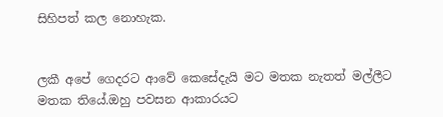සිහිපත් කල නොහැක.


ලකී අපේ ගෙදරට ආවේ කෙසේදැයි මට මතක නැතත් මල්ලීට මතක තියේ.ඔහු පවසන ආකාරයට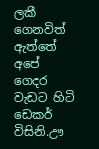ලකී ගෙනවිත් ඇත්තේ අපේ ගෙදර වැඩට හිටි ඩෙකර් විසිනි.ඌ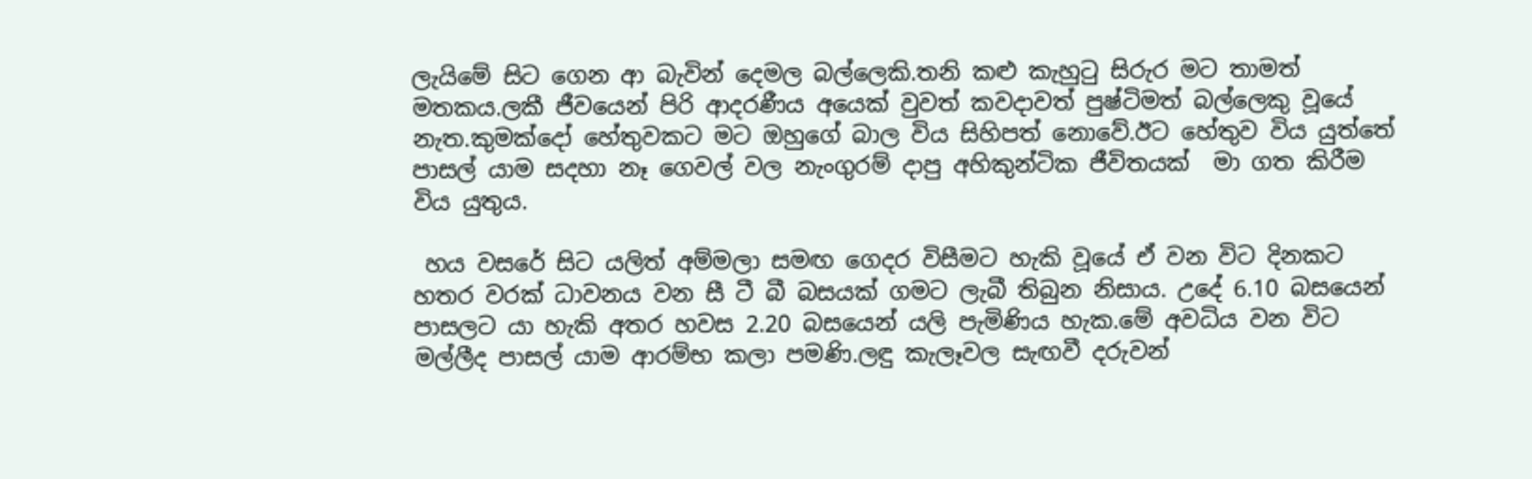ලැයිමේ සිට ගෙන ආ බැවින් දෙමල බල්ලෙකි.තනි කළු කැහුටු සිරුර මට තාමත් මතකය.ලකී ජීවයෙන් පිරි ආදරණීය අයෙක් වුවත් කවදාවත් පුෂ්ටිමත් බල්ලෙකු වූයේ නැත.කුමක්දෝ හේතුවකට මට ඔහුගේ බාල විය සිහිපත් නොවේ.ඊට හේතුව විය යුත්තේ පාසල් යාම සදහා නෑ ගෙවල් වල නැංගුරම් දාපු අහිකුන්ටික ජීවිතයක්  මා ගත කිරීම විය යුතුය.

 හය වසරේ සිට යලිත් අම්මලා සමඟ ගෙදර විසීමට හැකි වූයේ ඒ වන විට දිනකට හතර වරක් ධාවනය වන සී ටී බී බසයක් ගමට ලැබී තිබුන නිසාය. උදේ 6.10 බසයෙන් පාසලට යා හැකි අතර හවස 2.20 බසයෙන් යලි පැමිණිය හැක.මේ අවධිය වන විට මල්ලීද පාසල් යාම ආරම්භ කලා පමණි.ලඳු කැලෑවල සැඟවී දරුවන්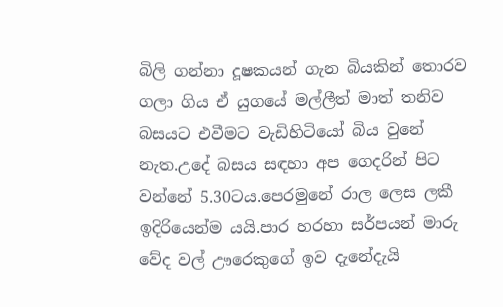බිලි ගන්නා දූෂකයන් ගැන බියකින් තොරව ගලා ගිය ඒ යුගයේ මල්ලීත් මාත් තනිව බසයට එවීමට වැඩිහිටියෝ බිය වුනේ නැත.උදේ බසය සඳහා අප ගෙදරින් පිට වන්නේ 5.30ටය.පෙරමුනේ රාල ලෙස ලකී ඉදිරියෙන්ම යයි.පාර හරහා සර්පයන් මාරු වේද වල් ඌරෙකුගේ ඉව දැනේදැයි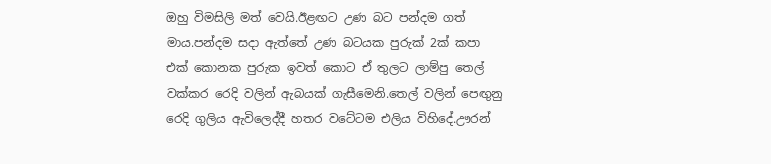ඔහු විමසිලි මත් වෙයි.ඊළඟට උණ බට පන්දම ගත් මාය.පන්දම සදා ඇත්තේ උණ බටයක පුරුක් 2ක් කපා එක් කොනක පුරුක ඉවත් කොට ඒ තුලට ලාම්පු තෙල් වක්කර රෙදි වලින් ඇබයක් ගැසීමෙනි.තෙල් වලින් පෙඟුනු රෙදි ගුලිය ඇවිලෙද්දී හතර වටේටම එලිය විහිදේ.ඌරන්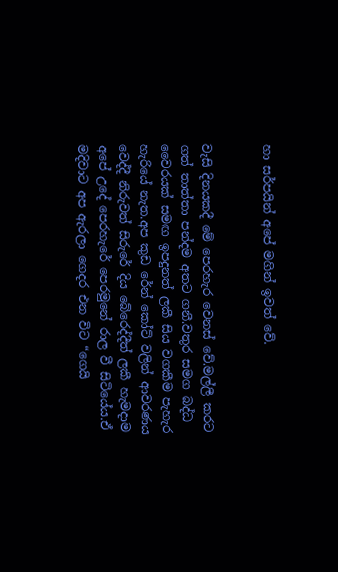හා සර්පයින් අපේ මගින් ඉවත් වේ.


වැසි දිනයකදී මේ පෙරහැර වෙනස් වේ.මල්ලී කරට ගත් තාත්තා පන්දම අතට ගනී.වතුර සමග බද්ධ වෛරයක් සමඟ ඉපදුනත් ලකී සිය වගකීම පැහැර හැරියේ නැත.අප කුඩ රේන් කෝට් වලින් ආවරණය වෙද්දී නිරුවත් සිරුරේ දිය බේරෙද්දීත් ලකී හැමදාම අපේ උදේ පෙරහැරේ පෙරමුනේ රාල වී සිටියේය.ඒ මදිවාට අප ඇරලා ගෙදර එන විට “ගෙයි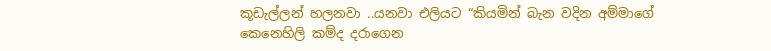කූඩැල්ලන් හලනවා ..යනවා එලියට “කියමින් බැන වදින අම්මාගේ කෙනෙහිලි කම්ද දරාගෙන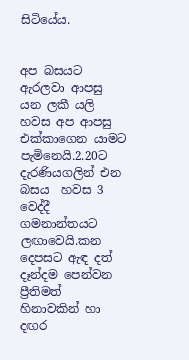සිටියේය.


අප බසයට ඇරලවා ආපසු යන ලකී යලි හවස අප ආපසු එක්කාගෙන යාමට පැමිනෙයි.2.20ට දැරණියගලින් එන බසය  හවස 3 වෙද්දී ගමනාන්තයට ලඟාවෙයි.කන දෙපසට ඇඳ දත් දෑන්දම පෙන්වන ප්‍රීතිමත්  හිනාවකින් හා දඟර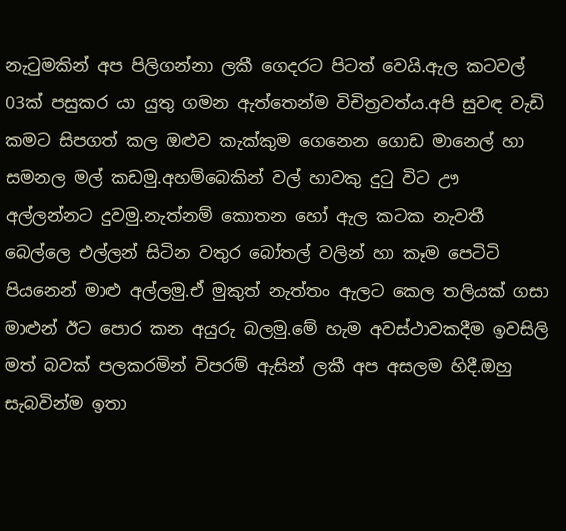නැටුමකින් අප පිලිගන්නා ලකී ගෙදරට පිටත් වෙයි.ඇල කටවල් 03ක් පසුකර යා යුතු ගමන ඇත්තෙන්ම විචිත්‍රවත්ය.අපි සුවඳ වැඩි කමට සිපගත් කල ඔළුව කැක්කුම ගෙනෙන ගොඩ මානෙල් හා සමනල මල් කඩමු.අහම්බෙකින් වල් හාවකු දුටු විට ඌ අල්ලන්නට දුවමු.නැත්නම් කොතන හෝ ඇල කටක නැවතී බෙල්ලෙ එල්ලන් සිටින වතුර බෝතල් වලින් හා කෑම පෙටිටි පියනෙන් මාළු අල්ලමු.ඒ මුකුත් නැත්තං ඇලට කෙල තලියක් ගසා මාළුන් ඊට පොර කන අයුරු බලමු.මේ හැම අවස්ථාවකදීම ඉවසිලි මත් බවක් පලකරමින් විපරම් ඇසින් ලකී අප අසලම හිදී.ඔහු සැබවින්ම ඉතා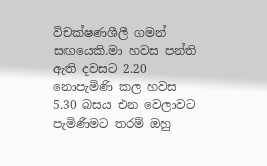විචක්ෂණශීලී ගමන් සඟයෙකි.මා හවස පන්ති ඇති දවසට 2.20 නොපැමිණි කල හවස 5.30 බසය එන වෙලාවට පැමිණීමට තරම් ඔහු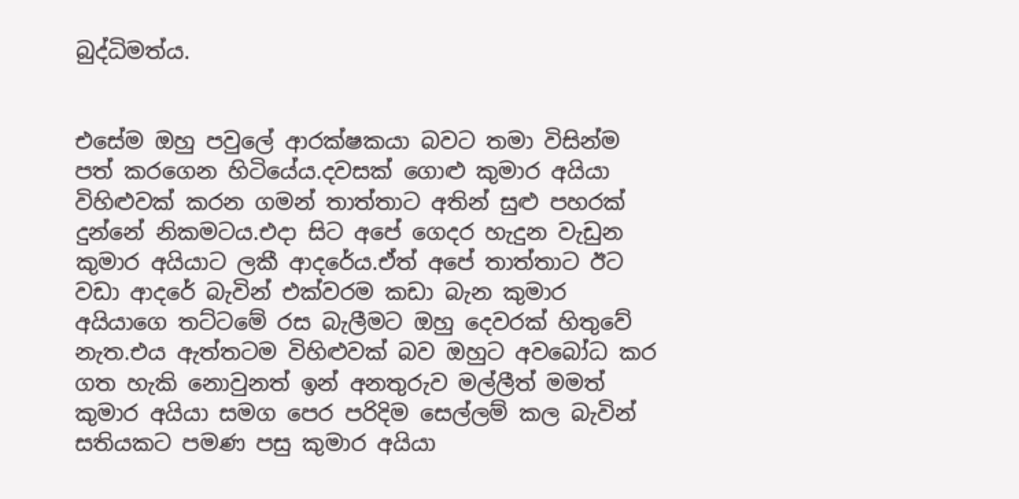බුද්ධිමත්ය.


එසේම ඔහු පවුලේ ආරක්ෂකයා බවට තමා විසින්ම පත් කරගෙන හිටියේය.දවසක් ගොළු කුමාර අයියා විහිළුවක් කරන ගමන් තාත්තාට අතින් සුළු පහරක් දුන්නේ නිකමටය.එදා සිට අපේ ගෙදර හැදුන වැඩුන කුමාර අයියාට ලකී ආදරේය.ඒත් අපේ තාත්තාට ඊට වඩා ආදරේ බැවින් එක්වරම කඩා බැන කුමාර අයියාගෙ තට්ටමේ රස බැලීමට ඔහු දෙවරක් හිතුවේ නැත.එය ඇත්තටම විහිළුවක් බව ඔහුට අවබෝධ කර ගත හැකි නොවුනත් ඉන් අනතුරුව මල්ලීත් මමත්  කුමාර අයියා සමග පෙර පරිදිම සෙල්ලම් කල බැවින් සතියකට පමණ පසු කුමාර අයියා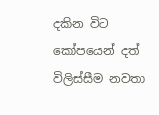දකින විට කෝපයෙන් දත් විලිස්සීම නවතා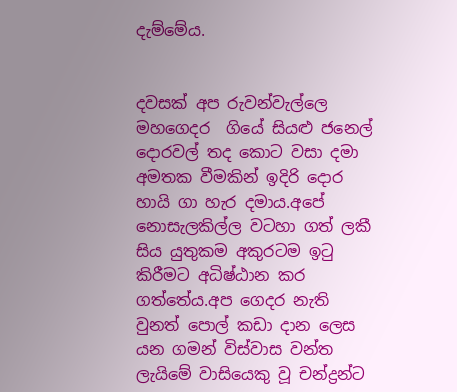දැම්මේය.


දවසක් අප රුවන්වැල්ලෙ මහගෙදර  ගියේ සියළු ජනෙල් දොරවල් තද කොට වසා දමා අමතක වීමකින් ඉදිරි දොර හායි ගා හැර දමාය.අපේ නොසැලකිල්ල වටහා ගත් ලකී සිය යුතුකම අකුරටම ඉටු කිරීමට අධිෂ්ඨාන කර ගත්තේය.අප ගෙදර නැති වුනත් පොල් කඩා දාන ලෙස  යන ගමන් විස්වාස වන්ත ලැයිමේ වාසියෙකු වූ චන්ද්‍රන්ට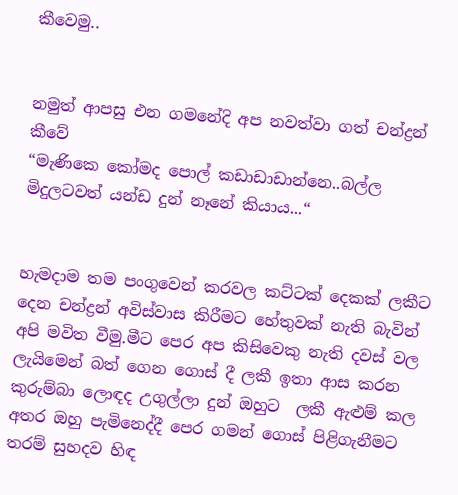කීවෙමු..


නමුත් ආපසු එන ගමනේදි අප නවත්වා ගත් චන්ද්‍රන් කීවේ
“මැණිකෙ කෝමද පොල් කඩාඩාඩාන්නෙ..බල්ල මිදුලටවත් යන්ඩ දුන් නෑනේ කියාය...“


හැමදාම තම පංගුවෙන් කරවල කට්ටක් දෙකක් ලකීට දෙන චන්ද්‍රන් අවිස්වාස කිරීමට හේතුවක් නැති බැවින් අපි මවිත වීමු.මීට පෙර අප කිසිවෙකු නැති දවස් වල ලැයිමෙන් බත් ගෙන ගොස් දී ලකී ඉතා ආස කරන කුරුම්බා ලොඳද උගුල්ලා දුන් ඔහුට  ලකී ඇළුම් කල අතර ඔහු පැමිනෙද්දී පෙර ගමන් ගොස් පිළිගැනීමට තරම් සුහදව හිඳ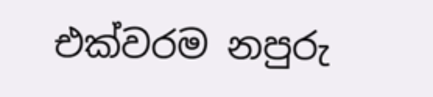එක්වරම නපුරු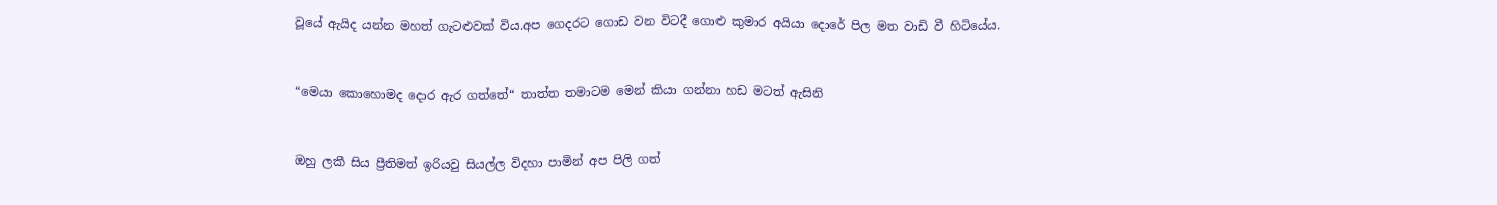වූයේ ඇයිද යන්න මහත් ගැටළුවක් විය.අප ගෙදරට ගොඩ වන විටදී ගොළු කුමාර අයියා දොරේ පිල මත වාඩි වී හිටියේය.


“මෙයා කොහොමද දොර ඇර ගත්තේ“ තාත්ත තමාටම මෙන් කියා ගන්නා හඩ මටත් ඇසිනි


ඔහු ලකී සිය ප්‍රීතිමත් ඉරියවු සියල්ල විදහා පාමින් අප පිලි ගත්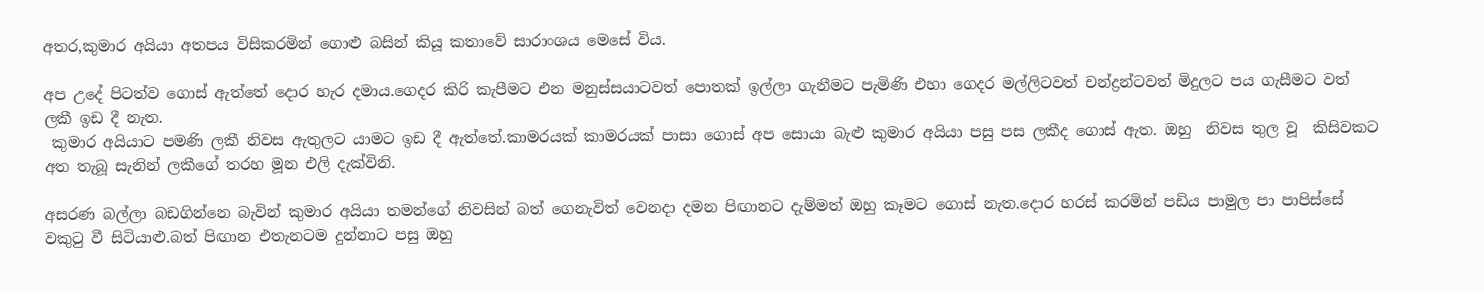අතර,කුමාර අයියා අතපය විසිකරමින් ගොළු බසින් කියූ කතාවේ සාරාංශය මෙසේ විය.

අප උදේ පිටත්ව ගොස් ඇත්තේ දොර හැර දමාය.ගෙදර කිරි කැපීමට එන මනුස්සයාටවත් පොතක් ඉල්ලා ගැනීමට පැමිණි එහා ගෙදර මල්ලිටවත් චන්ද්‍රන්ටවත් මිදුලට පය ගැසීමට වත් ලකී ඉඩ දී නැත.
 කුමාර අයියාට පමණි ලකී නිවස ඇතුලට යාමට ඉඩ දී ඇත්තේ.කාමරයක් කාමරයක් පාසා ගොස් අප සොයා බැළු කුමාර අයියා පසු පස ලකීද ගොස් ඇත. ඔහු  නිවස තුල වූ  කිසිවකට අත තැබූ සැනින් ලකීගේ තරහ මූන එලි දැක්විනි.

අසරණ බල්ලා බඩගින්නෙ බැවින් කුමාර අයියා තමන්ගේ නිවසින් බත් ගෙනැවිත් වෙනදා දමන පිඟානට දැම්මත් ඔහු කෑමට ගොස් නැත.දොර හරස් කරමින් පඩිය පාමුල පා පාපිස්සේ වකුටු වී සිටියාළු.බත් පිඟාන එතැනටම දුන්නාට පසු ඔහු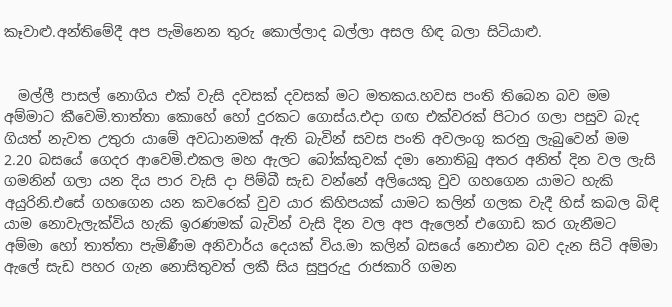කෑවාළු.අන්තිමේදී අප පැමිනෙන තුරු කොල්ලාද බල්ලා අසල හිඳ බලා සිටියාළු.


  මල්ලී පාසල් නොගිය එක් වැසි දවසක් දවසක් මට මතකය.හවස පංති තිබෙන බව මම අම්මාට කීවෙමි.තාත්තා කොහේ හෝ දුරකට ගොස්ය.එදා ගඟ එක්වරක් පිටාර ගලා පසුව බැද ගියත් නැවත උතුරා යාමේ අවධානමක් ඇති බැවින් සවස පංති අවලංගු කරනු ලැබුවෙන් මම 2.20 බසයේ ගෙදර ආවෙමි.එකල මහ ඇලට බෝක්කුවක් දමා නොතිබු අතර අනිත් දින වල ලැසි ගමනින් ගලා යන දිය පාර වැසි දා පිම්බී සැඩ වන්නේ අලියෙකු වුව ගහගෙන යාමට හැකි අයුරිනි.එසේ ගහගෙන යන කවරෙක් වුව යාර කිහිපයක් යාමට කලින් ගලක වැදී හිස් කබල බිඳි යාම නොවැලැක්විය හැකි ඉරණමක් බැවින් වැසි දින වල අප ඇලෙන් එගොඩ කර ගැනීමට අම්මා හෝ තාත්තා පැමිණීම අනිවාර්ය දෙයක් විය.මා කලින් බසයේ නොඑන බව දැන සිටි අම්මා ඇලේ සැඩ පහර ගැන නොසිතුවත් ලකී සිය සුපුරුදු රාජකාරි ගමන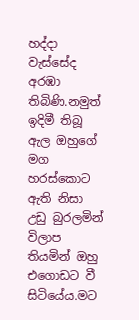හද්දා වැස්සේද අරඹා තිබිණි.නමුත් ඉදිමී තිබූ ඇල ඔහුගේ මග හරස්කොට ඇති නිසා උඩු බුරලමින් විලාප තියමින් ඔහු එගොඩට වී සිටියේය.මට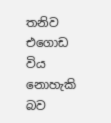තනිව එගොඩ විය නොහැකි බව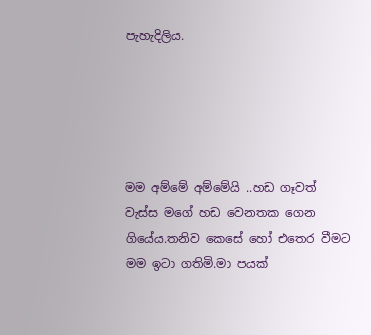පැහැදිලිය.





මම අම්මේ අම්මේයි ..හඩ ගෑවත් වැස්ස මගේ හඩ වෙනතක ගෙන ගියේය.තනිව කෙසේ හෝ එතෙර වීමට මම ඉටා ගතිමි.මා පයක්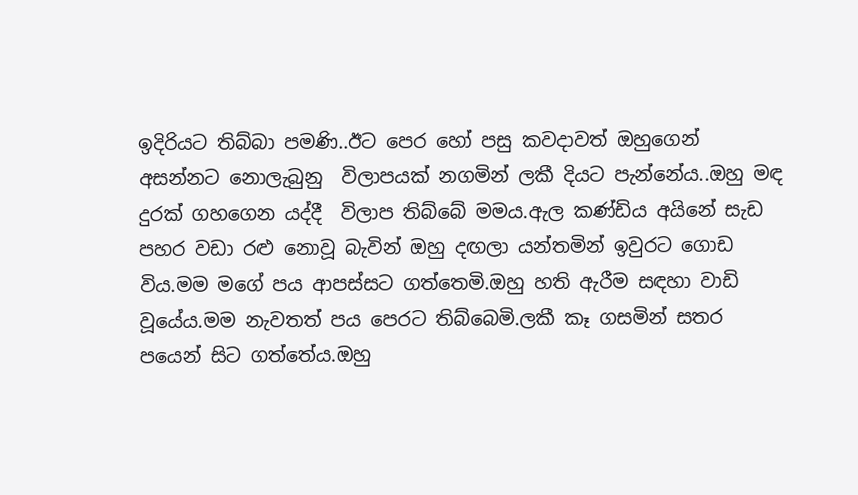ඉදිරියට තිබ්බා පමණි..ඊට පෙර හෝ පසු කවදාවත් ඔහුගෙන් අසන්නට නොලැබුනු  විලාපයක් නගමින් ලකී දියට පැන්නේය..ඔහු මඳ දුරක් ගහගෙන යද්දී  විලාප තිබ්බේ මමය.ඇල කණ්ඩිය අයිනේ සැඩ පහර වඩා රළු නොවූ බැවින් ඔහු දඟලා යන්තමින් ඉවුරට ගොඩ විය.මම මගේ පය ආපස්සට ගත්තෙමි.ඔහු හති ඇරීම සඳහා වාඩි වූයේය.මම නැවතත් පය පෙරට තිබ්බෙමි.ලකී කෑ ගසමින් සතර පයෙන් සිට ගත්තේය.ඔහු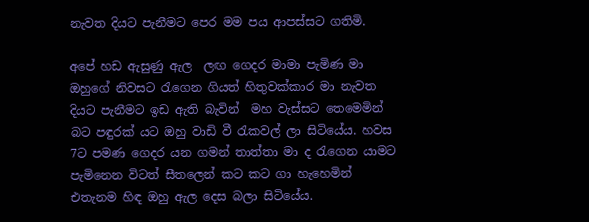නැවත දියට පැනීමට පෙර මම පය ආපස්සට ගතිමි.

අපේ හඩ ඇසුණු ඇල  ලඟ ගෙදර මාමා පැමිණ මා ඔහුගේ නිවසට රැගෙන ගියත් හිතුවක්කාර මා නැවත දියට පැනීමට ඉඩ ඇති බැවින්  මහ වැස්සට තෙමෙමින් බට පඳුරක් යට ඔහු වාඩි වී රැකවල් ලා සිටියේය. හවස 7ට පමණ ගෙදර යන ගමන් තාත්තා මා ද රැගෙන යාමට පැමිනෙන විටත් සීතලෙන් කට කට ගා හැහෙමින් එතැනම හිඳ ඔහු ඇල දෙස බලා සිටියේය.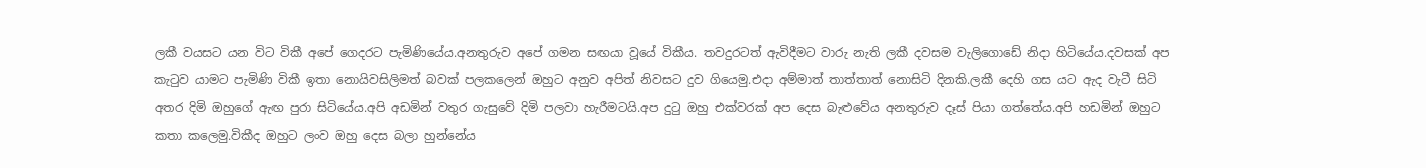ලකී වයසට යන විට විකී අපේ ගෙදරට පැමිණියේය.අනතුරුව අපේ ගමන සඟයා වූයේ විකීය. තවදුරටත් ඇවිදීමට වාරු නැති ලකී දවසම වැලිගොඩේ නිදා හිටියේය.දවසක් අප කැටුව යාමට පැමිණි විකී ඉතා නොයිවසිලිමත් බවක් පලකලෙන් ඔහුට අනුව අපිත් නිවසට දුව ගියෙමු.එදා අම්මාත් තාත්තාත් නොසිටි දිනකි.ලකී දෙහි ගස යට ඇද වැටී සිටි අතර දිමි ඔහුගේ ඇඟ පුරා සිටියේය.අපි අඩමින් වතුර ගැසුවේ දිමි පලවා හැරීමටයි.අප දුටු ඔහු එක්වරක් අප දෙස බැළුවේය අනතුරුව දෑස් පියා ගත්තේය.අපි හඩමින් ඔහුට කතා කලෙමු.විකීද ඔහුට ලංව ඔහු දෙස බලා හුන්නේය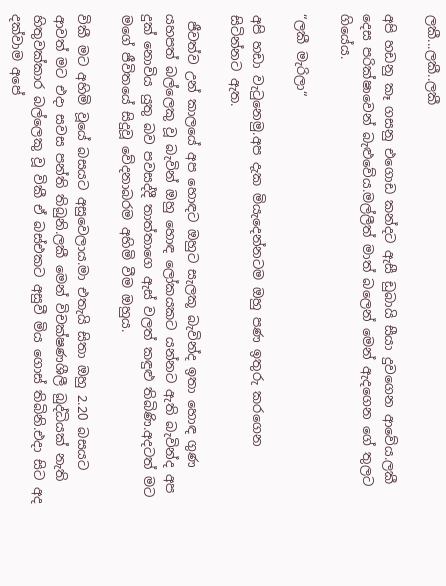ලකී...ලකී..ලකී

අපි හඩනු කෑ ගසනු එගොඩ කන්දට ඇසී ඩුබායි සීයා දුවගෙන ආවේය.ලකී දෙස පරික්ෂාවෙන් බැළුවේය.මල්ලීත් මාත් බලෙන් මෙන් ඇදගෙන ගේ තුලට ගියේය.

“ලකී මැරිලා“

අපි හඩා වැටුනෙමු.අප දැක මියැදෙන්නටම ඔහු පණ ඉතුරු කරගෙන සිටින්නට ඇත.

 ජීවත්ව උන් කාලයේ අප හොඳට ඔහුට සැලකූ බැවින්ද ඉතා හොඳ ගුණ යහපත් බල්ලෙකු වූ බැවින් ඔහු හොඳ ලෝකයකට යන්නට ඇති බැවින්ද අප දුක් නොවිය යුතු බව පවසද්දී තාත්තාගෙ ඇස් වලත් කඳුළු තිබිණි.අදටත් මට මගේ ජීවිතයේ සිදුවූ වේදනාබරම අහිමි වීම ඔහුය.

විකී මට අහිමි වූයේ බසයට අසුවෙලාය.මා එතැයි සිතා ඔහු 2.20 බසයට ආවත් මට එදා සවස පන්ති තිබුනි.ලකී මෙන් විචක්ෂණශීලී බුද්ධියක් නැති හිතුවක්කාර බල්ලෙකු වූ විකී ඒ බස්එකට අසුවී මිය ගොස් තිබිනි.එදා සිට අද දක්වාම අපේ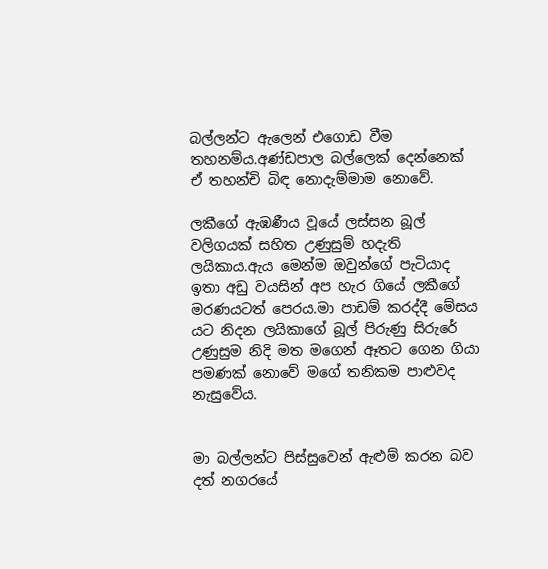බල්ලන්ට ඇලෙන් එගොඩ වීම තහනම්ය.අණ්ඩපාල බල්ලෙක් දෙන්නෙක් ඒ තහන්චි බිඳ නොදැම්මාම නොවේ.

ලකීගේ ඇඹණීය වූයේ ලස්සන බූල් වලිගයක් සහිත උණුසුම් හදැති ලයිකාය.ඇය මෙන්ම ඔවුන්ගේ පැටියාද ඉතා අඩු වයසින් අප හැර ගියේ ලකීගේ මරණයටත් පෙරය.මා පාඩම් කරද්දී මේසය යට නිදන ලයිකාගේ බූල් පිරුණු සිරුරේ උණුසුම නිදි මත මගෙන් ඈතට ගෙන ගියා පමණක් නොවේ මගේ තනිකම පාළුවද නැසුවේය.


මා බල්ලන්ට පිස්සුවෙන් ඇළුම් කරන බව දත් නගරයේ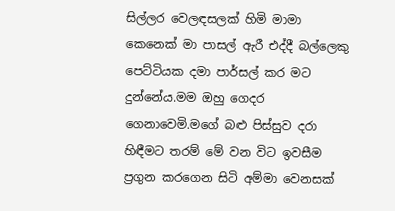සිල්ලර වෙලඳසලක් හිමි මාමා කෙනෙක් මා පාසල් ඇරී එද්දී බල්ලෙකු පෙට්ටියක දමා පාර්සල් කර මට දුන්නේය.මම ඔහු ගෙදර ගෙනාවෙමි.මගේ බළු පිස්සුව දරා හිඳීමට තරම් මේ වන විට ඉවසීම ප්‍රගුන කරගෙන සිටි අම්මා වෙනසක්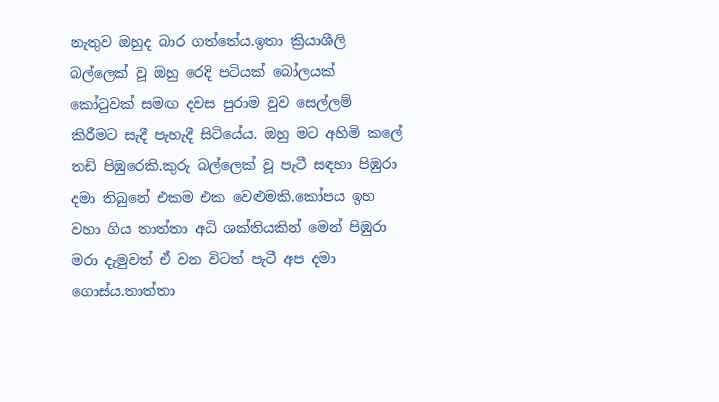නැතුව ඔහුද බාර ගත්තේය.ඉතා ක්‍රියාශීලි බල්ලෙක් වූ ඔහු රෙදි පටියක් බෝලයක් කෝටුවක් සමඟ දවස පුරාම වුව සෙල්ලම් කිරීමට සැදී පැහැදී සිටියේය. ඔහු මට අහිමි කලේ තඩි පිඹුරෙකි.කුරු බල්ලෙක් වූ පැටී සඳහා පිඹුරා දමා තිබුනේ එකම එක වෙළුමකි.කෝපය ඉහ වහා ගිය තාත්තා අධි ශක්තියකින් මෙන් පිඹුරා මරා දැමුවත් ඒ වන විටත් පැටී අප දමා ගොස්ය.තාත්තා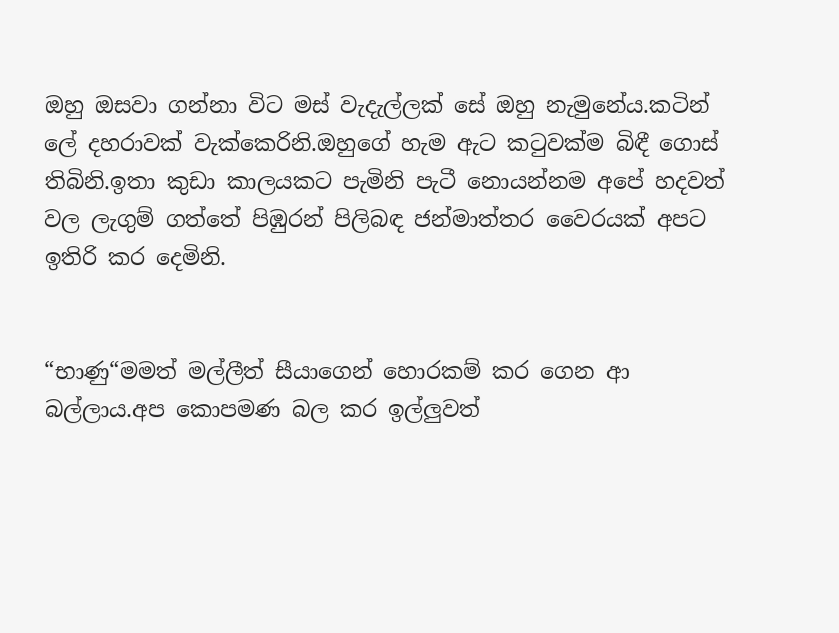ඔහු ඔසවා ගන්නා විට මස් වැදැල්ලක් සේ ඔහු නැමුනේය.කටින් ලේ දහරාවක් වැක්කෙරිනි.ඔහුගේ හැම ඇට කටුවක්ම බිඳී ගොස් තිබිනි.ඉතා කුඩා කාලයකට පැමිනි පැටී නොයන්නම අපේ හදවත් වල ලැගුම් ගත්තේ පිඹුරන් පිලිබඳ ජන්මාත්තර වෛරයක් අපට ඉතිරි කර දෙමිනි.


“භාණු“මමත් මල්ලීත් සීයාගෙන් හොරකම් කර ගෙන ආ බල්ලාය.අප කොපමණ බල කර ඉල්ලුවත්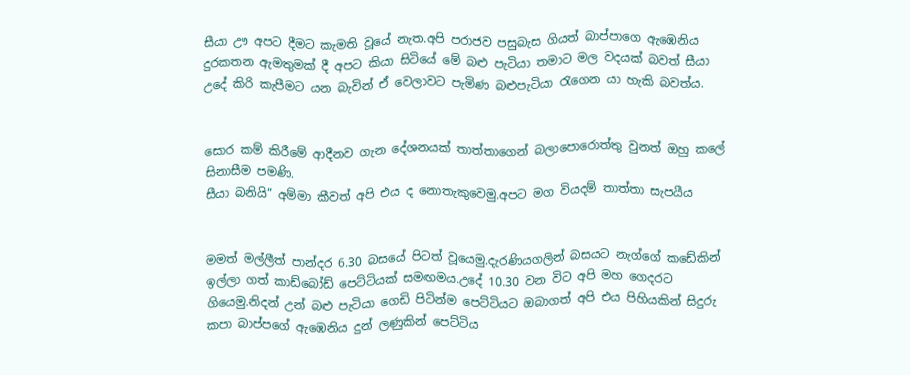සීයා ඌ අපට දීමට කැමති වූයේ නැත.අපි පරාජව පසුබැස ගියත් බාප්පාගෙ ඇඹෙනිය දුරකතන ඇමතුමක් දී අපට කියා සිටියේ මේ බළු පැටියා තමාට මල වදයක් බවත් සීයා උදේ කිරි කැපීමට යන බැවින් ඒ වෙලාවට පැමිණ බළුපැටියා රැගෙන යා හැකි බවත්ය.


සොර කම් කිරීමේ ආදීනව ගැන දේශනයක් තාත්තාගෙන් බලාපොරොත්තු වුනත් ඔහු කලේ සිනාසීම පමණි.
සීයා බනියි“ අම්මා කීවත් අපි එය ද නොතැකුවෙමු.අපට මග වියදම් තාත්තා සැපයීය


මමත් මල්ලීත් පාන්දර 6.30 බසයේ පිටත් වූයෙමු.දැරණියගලින් බසයට නැග්ගේ කඩේකින් ඉල්ලා ගත් කාඩ්බෝඩ් පෙට්ටියක් සමඟමය.උදේ 10.30 වන විට අපි මහ ගෙදරට ගියෙමු.නිදන් උන් බළු පැටියා ගෙඩි පිටින්ම පෙට්ටියට ඔබාගත් අපි එය පිහියකින් සිදුරු කපා බාප්පගේ ඇඹෙනිය දුන් ලණුකින් පෙට්ටිය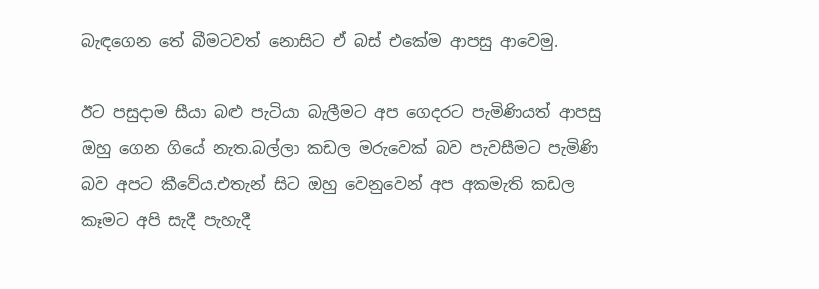බැඳගෙන තේ බීමටවත් නොසිට ඒ බස් එකේම ආපසු ආවෙමු.

ඊට පසුදාම සීයා බළු පැටියා බැලීමට අප ගෙදරට පැමිණියත් ආපසු ඔහු ගෙන ගියේ නැත.බල්ලා කඩල මරුවෙක් බව පැවසීමට පැමිණි බව අපට කීවේය.එතැන් සිට ඔහු වෙනුවෙන් අප අකමැති කඩල කෑමට අපි සැදී පැහැදී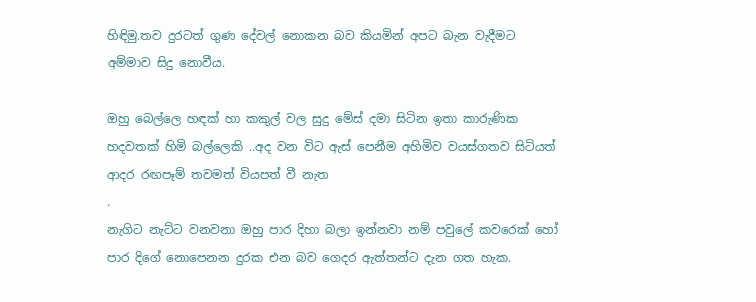හිඳිමු.තව දුරටත් ගුණ දේවල් නොකන බව කියමින් අපට බැන වැදීමට අම්මාව සිදු නොවීය.

ඔහු බෙල්ලෙ හඳක් හා කකුල් වල සුදු මේස් දමා සිටින ඉතා කාරුණික හදවතක් හිමි බල්ලෙකි ..අද වන විට ඇස් පෙනීම අහිමිව වයස්ගතව සිටියත් ආදර රඟපෑම් තවමත් වියපත් වී නැත
.
නැගිට නැට්ට වනවනා ඔහු පාර දිහා බලා ඉන්නවා නම් පවුලේ කවරෙක් හෝ පාර දිගේ නොපෙනන දුරක එන බව ගෙදර ඇත්තන්ට දැන ගත හැක.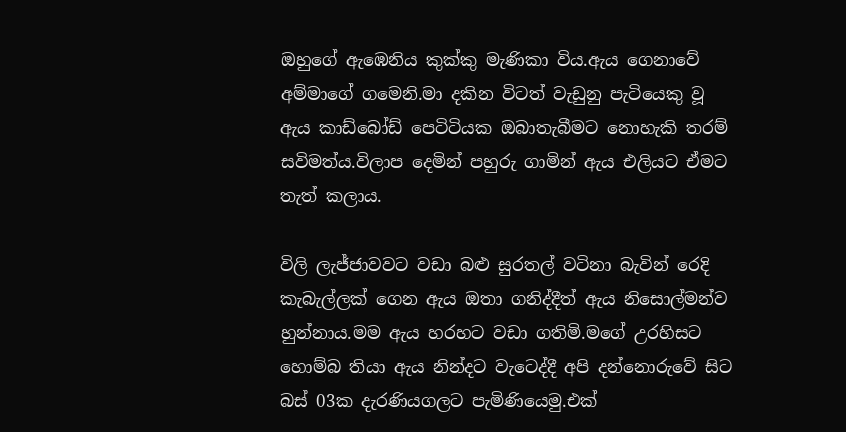ඔහුගේ ඇඹෙනිය කුක්කු මැණිකා විය.ඇය ගෙනාවේ අම්මාගේ ගමෙනි.මා දකින විටත් වැඩුනු පැටියෙකු වූ ඇය කාඩ්බෝඩ් පෙටිටියක ඔබාතැබීමට නොහැකි තරම් සවිමත්ය.විලාප දෙමින් පහුරු ගාමින් ඇය එලියට ඒමට තැත් කලාය.

විලි ලැජ්ජාවවට වඩා බළු සුරතල් වටිනා බැවින් රෙදි කැබැල්ලක් ගෙන ඇය ඔතා ගනිද්දීත් ඇය නිසොල්මන්ව හුන්නාය.මම ඇය හරහට වඩා ගතිමි.මගේ උරහිසට හොම්බ තියා ඇය නින්දට වැටෙද්දී අපි දන්නොරුවේ සිට බස් 03ක දැරණියගලට පැමිණියෙමු.එක්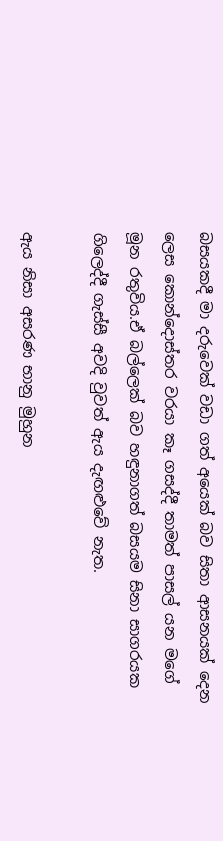බසයකදී මා දරුවෙක් වඩා ගත් අයෙක් බව සිතා ආසනයක් දෙන ලෙස කොන්දොස්තර වරයා කෑ ගසද්දී තාමත් පාසල් යන මගේ මූන රතුවිය.ඒ බල්ලෙක් බව හඳුනාගත් බසයම සිනා සාගරයක ගිලෙද්දී ගැස්සී අවදි වුවත් ඇය දැඟළුවේ නැත.

ඇය නිසා අසරණ භානු මුහුන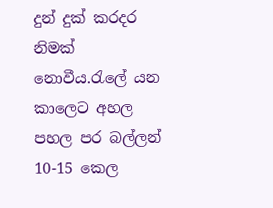දුන් දුක් කරදර නිමක් නොවීය.රැලේ යන කාලෙට අහල පහල පර බල්ලන් 10-15 කෙල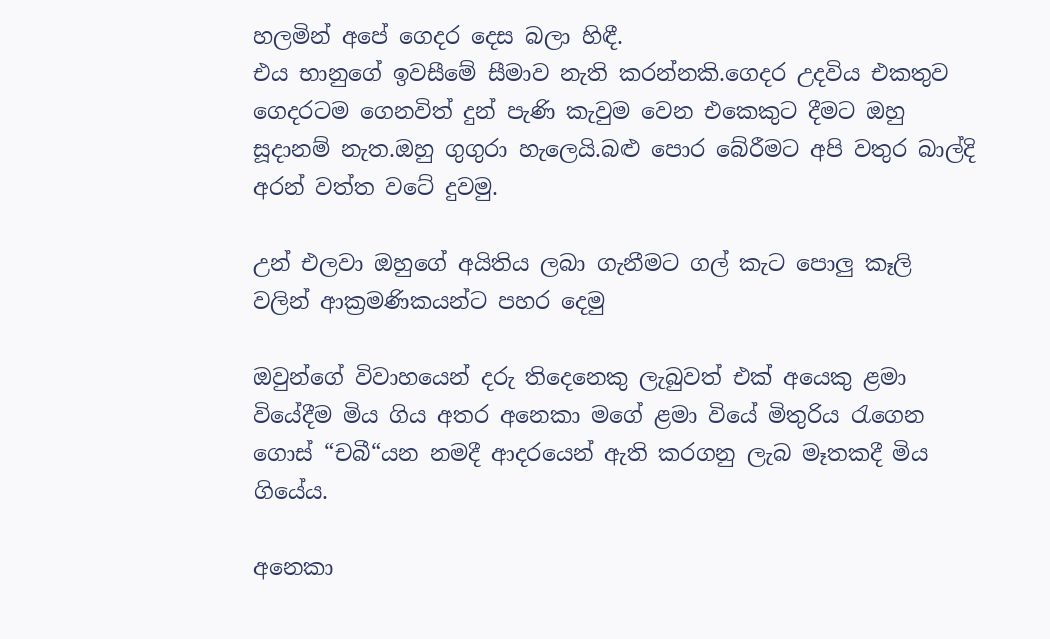හලමින් අපේ ගෙදර දෙස බලා හිඳී.
එය භානුගේ ඉවසීමේ සීමාව නැති කරන්නකි.ගෙදර උදවිය එකතුව ගෙදරටම ගෙනවිත් දුන් පැණි කැවුම වෙන එකෙකුට දීමට ඔහු සූදානම් නැත.ඔහු ගුගුරා හැලෙයි.බළු පොර බේරීමට අපි වතුර බාල්දි අරන් වත්ත වටේ දුවමු.

උන් එලවා ඔහුගේ අයිතිය ලබා ගැනීමට ගල් කැට පොලු කෑලි වලින් ආක්‍රමණිකයන්ට පහර දෙමු

ඔවුන්ගේ විවාහයෙන් දරු තිදෙනෙකු ලැබුවත් එක් අයෙකු ළමා වියේදීම මිය ගිය අතර අනෙකා මගේ ළමා වියේ මිතුරිය රැගෙන ගොස් “චබී“යන නමදී ආදරයෙන් ඇති කරගනු ලැබ මෑතකදී මිය ගියේය.

අනෙකා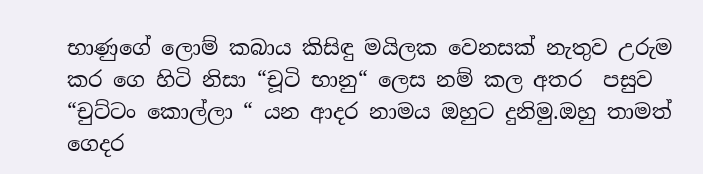භාණුගේ ලොම් කබාය කිසිඳු මයිලක වෙනසක් නැතුව උරුම කර ගෙ හිටි නිසා “චූටි භානු“ ලෙස නම් කල අතර  පසුව “චුට්ටං කොල්ලා “ යන ආදර නාමය ඔහුට දුනිමු.ඔහු තාමත් ගෙදර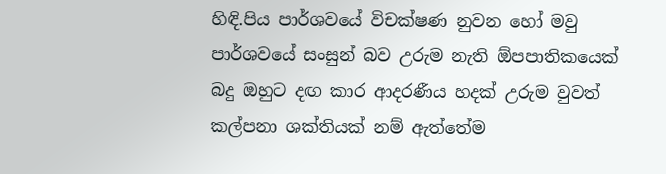හිඳි.පිය පාර්ශවයේ විචක්ෂණ නුවන හෝ මවු පාර්ශවයේ සංසුන් බව උරුම නැති ඕපපාතිකයෙක් බදු ඔහුට දඟ කාර ආදරණීය හදක් උරුම වුවත් කල්පනා ශක්තියක් නම් ඇත්තේම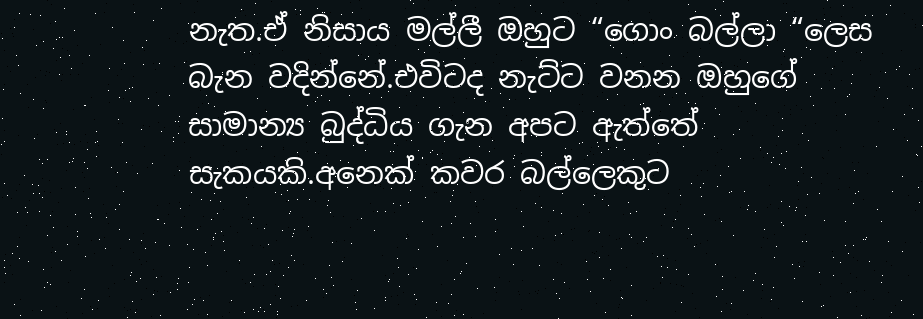නැත.ඒ නිසාය මල්ලී ඔහුට “ගොං බල්ලා “ලෙස බැන වදින්නේ.එවිටද නැට්ට වනන ඔහුගේ සාමාන්‍ය බුද්ධිය ගැන අපට ඇත්තේ සැකයකි.අනෙක් කවර බල්ලෙකුට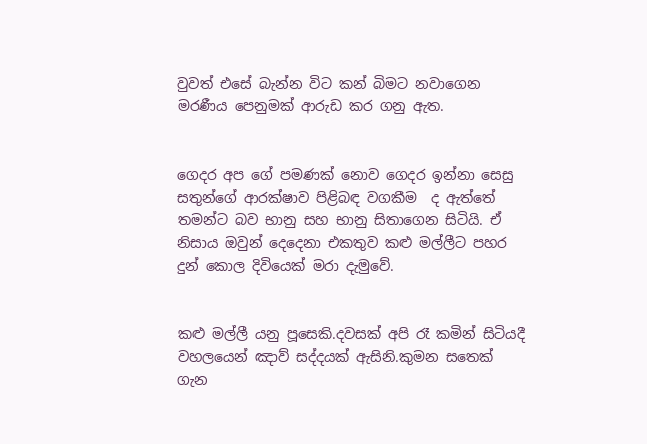වුවත් එසේ බැන්න විට කන් බිමට නවාගෙන මරණීය පෙනුමක් ආරුඩ කර ගනු ඇත.


ගෙදර අප ගේ පමණක් නොව ගෙදර ඉන්නා සෙසු සතුන්ගේ ආරක්ෂාව පිළිබඳ වගකීම  ද ඇත්තේ තමන්ට බව භානු සහ භානු සිතාගෙන සිටියි. ඒ නිසාය ඔවුන් දෙදෙනා එකතුව කළු මල්ලීට පහර දුන් කොල දිවියෙක් මරා දැමුවේ.


කළු මල්ලී යනු පූසෙකි.දවසක් අපි රෑ කමින් සිටියදී වහලයෙන් ඤාව් සද්දයක් ඇසිනි.කුමන සතෙක් ගැන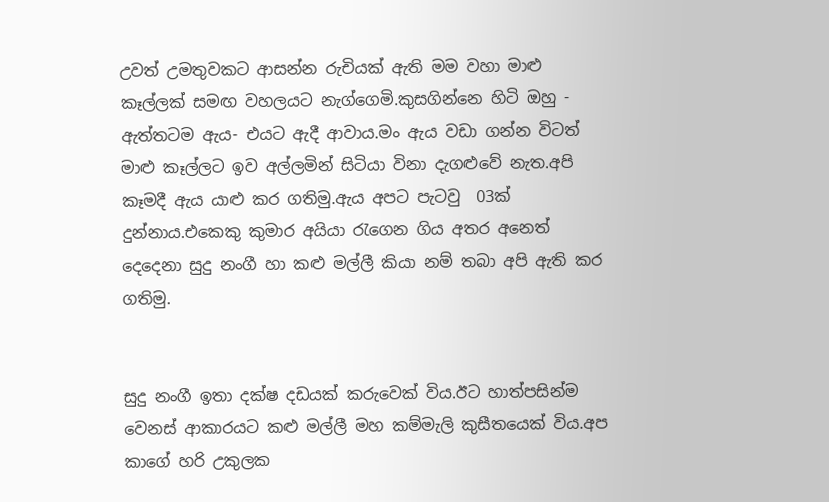උවත් උමතුවකට ආසන්න රුචියක් ඇති මම වහා මාළු කෑල්ලක් සමඟ වහලයට නැග්ගෙමි.කුසගින්නෙ හිටි ඔහු - ඇත්තටම ඇය- එයට ඇදී ආවාය.මං ඇය වඩා ගන්න විටත් මාළු කෑල්ලට ඉව අල්ලමින් සිටියා විනා දැගළුවේ නැත.අපි කෑමදී ඇය යාළු කර ගතිමු.ඇය අපට පැටවු  03ක් දුන්නාය.එකෙකු කුමාර අයියා රැගෙන ගිය අතර අනෙත් දෙදෙනා සුදු නංගී හා කළු මල්ලී කියා නම් තබා අපි ඇති කර ගතිමු.


සුදු නංගී ඉතා දක්ෂ දඩයක් කරුවෙක් විය.ඊට හාත්පසින්ම වෙනස් ආකාරයට කළු මල්ලී මහ කම්මැලි කුසීතයෙක් විය.අප කාගේ හරි උකුලක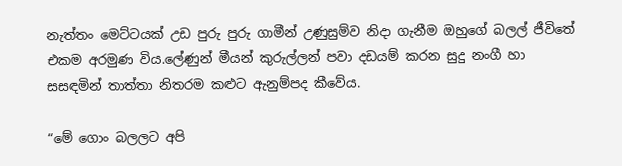නැත්තං මෙට්ටයක් උඩ පුරු පුරු ගාමීන් උණුසුම්ව නිදා ගැනීම ඔහුගේ බලල් ජීවිතේ එකම අරමුණ විය.ලේණුන් මීයන් කුරුල්ලන් පවා දඩයම් කරන සුදු නංගී හා සසඳමින් තාත්තා නිතරම කළුට ඇනුම්පද කීවේය.

“මේ ගොං බලලට අපි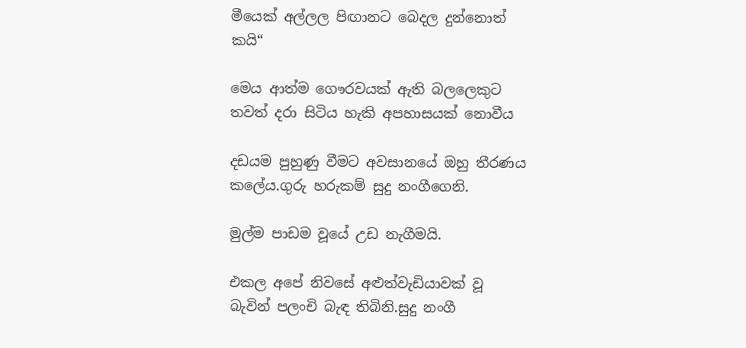මීයෙක් අල්ලල පිඟානට බෙදල දුන්නොත් කයි“

මෙය ආත්ම ගෞරවයක් ඇති බලලෙකුට තවත් දරා සිටිය හැකි අපහාසයක් නොවීය

දඩයම පුහුණු වීමට අවසානයේ ඔහු තීරණය කලේය.ගුරු හරුකම් සුදු නංගීගෙනි.

මුල්ම පාඩම වූයේ උඩ නැගීමයි.

එකල අපේ නිවසේ අළුත්වැඩියාවක් වූ බැවින් පලංචි බැඳ තිබිනි.සුදු නංගී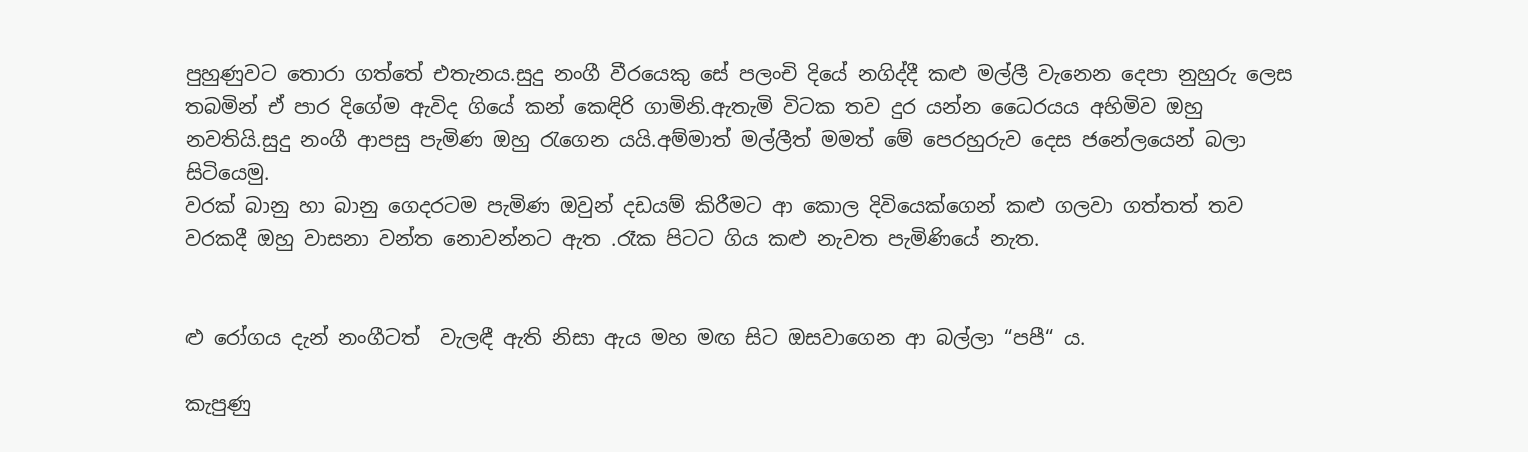පුහුණුවට තොරා ගත්තේ එතැනය.සුදු නංගී වීරයෙකු සේ පලංචි දියේ නගිද්දී කළු මල්ලී වැනෙන දෙපා නුහුරු ලෙස තබමින් ඒ පාර දිගේම ඇවිද ගියේ කන් කෙඳිරි ගාමිනි.ඇතැමි විටක තව දුර යන්න ධෛරයය අහිමිව ඔහු නවතියි.සුදු නංගී ආපසු පැමිණ ඔහු රැගෙන යයි.අම්මාත් මල්ලීත් මමත් මේ පෙරහුරුව දෙස ජනේලයෙන් බලා සිටියෙමු.
වරක් බානු හා බානු ගෙදරටම පැමිණ ඔවුන් දඩයම් කිරීමට ආ කොල දිවියෙක්ගෙන් කළු ගලවා ගත්තත් තව වරකදී ඔහු වාසනා වන්ත නොවන්නට ඇත .රෑක පිටට ගිය කළු නැවත පැමිණියේ නැත.


ළු රෝගය දැන් නංගීටත්  වැලඳී ඇති නිසා ඇය මහ මඟ සිට ඔසවාගෙන ආ බල්ලා “පපී“ ය.

කැපුණු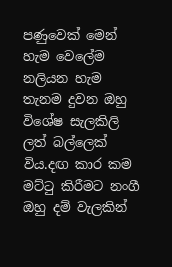පණුවෙක් මෙන් හැම වෙලේම නලියන හැම තැනම දුවන ඔහු විශේෂ සැලකිලි ලත් බල්ලෙක් විය.දඟ කාර කම මට්ටු කිරීමට නංගී ඔහු දම් වැලකින්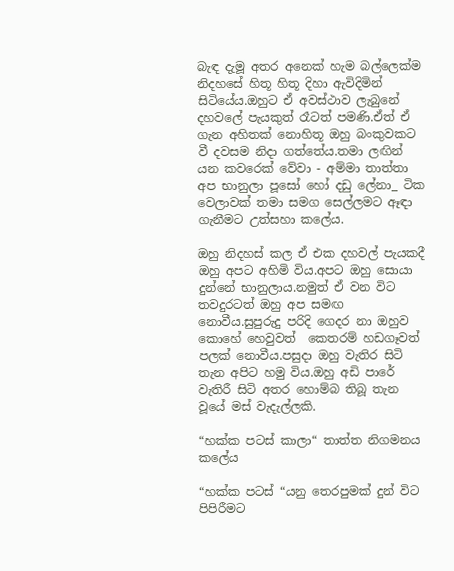බැඳ දැමූ අතර අනෙක් හැම බල්ලෙක්ම නිදහසේ හිතූ හිතූ දිහා ඇවිදිමින් සිටියේය.ඔහුට ඒ අවස්ථාව ලැබුනේ දහවලේ පැයකුත් රෑටත් පමණි.ඒත් ඒ ගැන අහිතක් නොහිතූ ඔහු බංකුවකට වී දවසම නිදා ගත්තේය.තමා ලඟින් යන කවරෙක් වේවා - අම්මා තාත්තා අප භානුලා පූසෝ හෝ දඩු ලේනා_ ටික වෙලාවක් තමා සමග සෙල්ලමට ඈඳා ගැනීමට උත්සහා කලේය.

ඔහු නිදහස් කල ඒ එක දහවල් පැයකදී ඔහු අපට අහිමි විය.අපට ඔහු සොයා දුන්නේ භානුලාය.නමුත් ඒ වන විට තවදුරටත් ඔහු අප සමඟ නොවීය.සුපුරුදු පරිදි ගෙදර නා ඔහුව කොහේ හෙවුවත්  කෙතරම් හඩගෑවත් පලක් නොවීය.පසුදා ඔහු වැතිර සිටි තැන අපිට හමු විය.ඔහු අඩි පාරේ වැතිරී සිටි අතර හොම්බ තිබූ තැන වූයේ මස් වැදැල්ලකි.

“හක්ක පටස් කාලා“ තාත්ත නිගමනය කලේය

“හක්ක පටස් “යනු තෙරපුමක් දුන් විට පිපිරීමට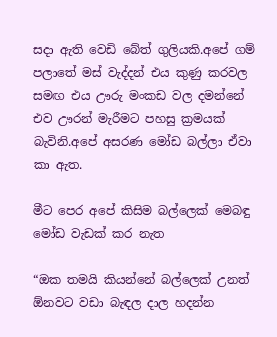සදා ඇති වෙඩි බේත් ගුලියකි.අපේ ගම් පලාතේ මස් වැද්දන් එය කුණු කරවල සමඟ එය ඌරු මංකඩ වල දමන්නේ එව ඌරන් මැරීමට පහසු ක්‍රමයක් බැවිනි.අපේ අසරණ මෝඩ බල්ලා ඒවා කා ඇත.

මීට පෙර අපේ කිසිම බල්ලෙක් මෙබඳු මෝඩ වැඩක් කර නැත

“ඔක තමයි කියන්නේ බල්ලෙක් උනත් ඕනවට වඩා බැඳල දාල හදන්න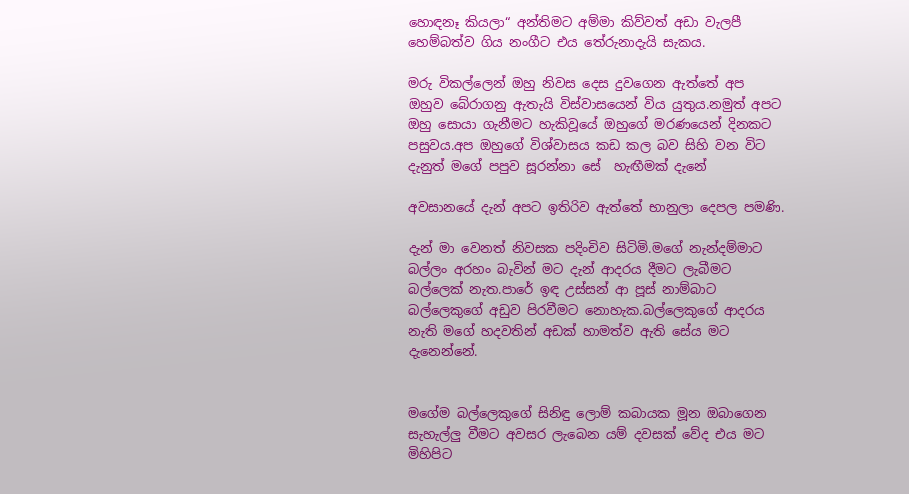හොඳනෑ කියලා“ අන්තිමට අම්මා කිව්වත් අඩා වැලපී හෙම්බත්ව ගිය නංගීට එය තේරුනාදැයි සැකය.

මරු විකල්ලෙන් ඔහු නිවස දෙස දුවගෙන ඇත්තේ අප ඔහුව බේරාගනු ඇතැයි විස්වාසයෙන් විය යුතුය.නමුත් අපට ඔහු සොයා ගැනීමට හැකිවූයේ ඔහුගේ මරණයෙන් දිනකට පසුවය.අප ඔහුගේ විශ්වාසය කඩ කල බව සිහි වන විට දැනුත් මගේ පපුව සූරන්නා සේ  හැඟීමක් දැනේ

අවසානයේ දැන් අපට ඉතිරිව ඇත්තේ භානුලා දෙපල පමණි.

දැන් මා වෙනත් නිවසක පදිංචිව සිටිමි.මගේ නැන්දම්මාට බල්ලං අරහං බැවින් මට දැන් ආදරය දීමට ලැබීමට බල්ලෙක් නැත.පාරේ ඉඳ උස්සන් ආ පූස් නාම්බාට බල්ලෙකුගේ අඩුව පිරවීමට නොහැක.බල්ලෙකුගේ ආදරය නැති මගේ හදවතින් අඩක් හාමත්ව ඇති සේය මට දැනෙන්නේ.


මගේම බල්ලෙකුගේ සිනිඳු ලොම් කබායක මූන ඔබාගෙන සැහැල්ලු වීමට අවසර ලැබෙන යම් දවසක් වේද එය මට මිහිපිට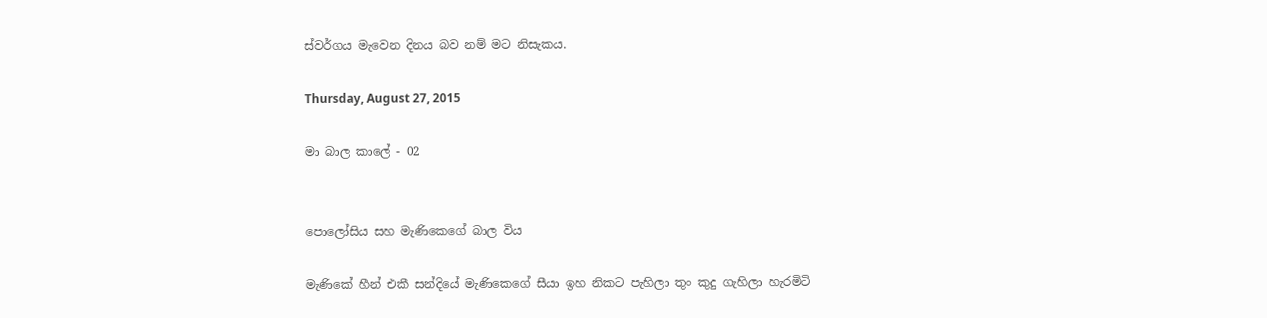ස්වර්ගය මැවෙන දිනය බව නම් මට නිසැකය.

Thursday, August 27, 2015

මා බාල කාලේ - 02


පොලෝසිය සහ මැණිකෙගේ බාල විය

මැණිකේ හීන් එකී සන්දියේ මැණිකෙගේ සීයා ඉහ නිකට පැහිලා තුං කුදු ගැහිලා හැරමිටි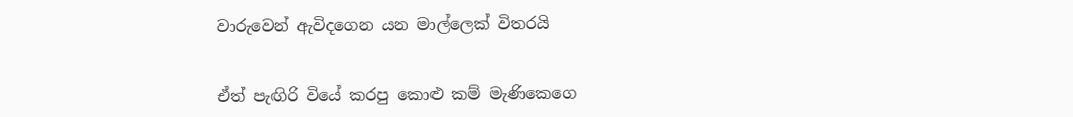වාරුවෙන් ඇවිදගෙන යන මාල්ලෙක් විතරයි


ඒත් පැඟිරි වියේ කරපු කොළු කම් මැණිකෙගෙ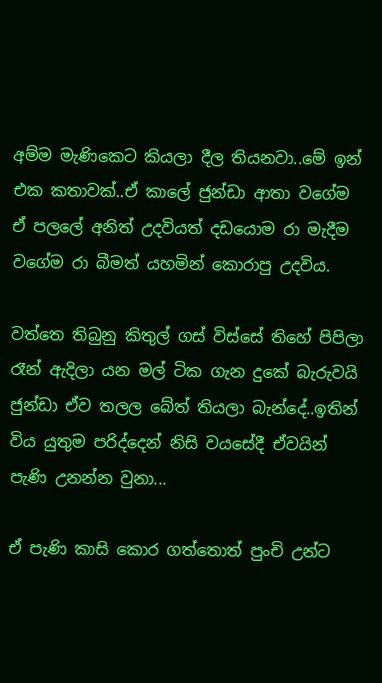අම්ම මැණිකෙට කියලා දීල තියනවා..මේ ඉන් එක කතාවක්..ඒ කාලේ ජුන්ඩා ආතා වගේම ඒ පලලේ අනිත් උදවියත් දඩයොම රා මැදීම වගේම රා බීමත් යහමින් කොරාපු උදවිය.

වත්තෙ තිබුනු කිතුල් ගස් විස්සේ තිහේ පිපිලා රෑන් ඇදිලා යන මල් ටික ගැන දුකේ බැරුවයි ජුන්ඩා ඒව තලල බේත් තියලා බැන්දේ..ඉතින් විය යුතුම පරිද්දෙන් නිසි වයසේදී ඒවයින් පැණි උනන්න වුනා...

ඒ පැණි කාසි කොර ගත්තොත් පුංචි උන්ට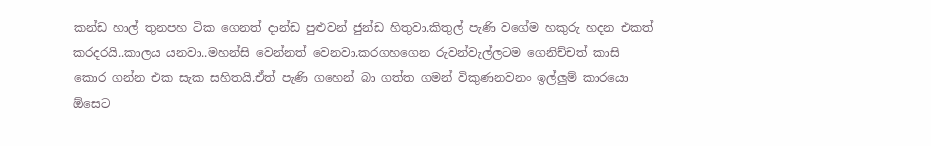කන්ඩ හාල් තුනපහ ටික ගෙනත් දාන්ඩ පුළුවන් ජුන්ඩ හිතුවා.කිතුල් පැණි වගේම හකුරු හදන එකත් කරදරයි..කාලය යනවා..මහන්සි වෙන්නත් වෙනවා.කරගහගෙන රුවන්වැල්ලටම ගෙනිච්චත් කාසි කොර ගන්න එක සැක සහිතයි.ඒත් පැණි ගහෙන් බා ගත්ත ගමන් විකුණනවනං ඉල්ලුම් කාරයො ඕසෙට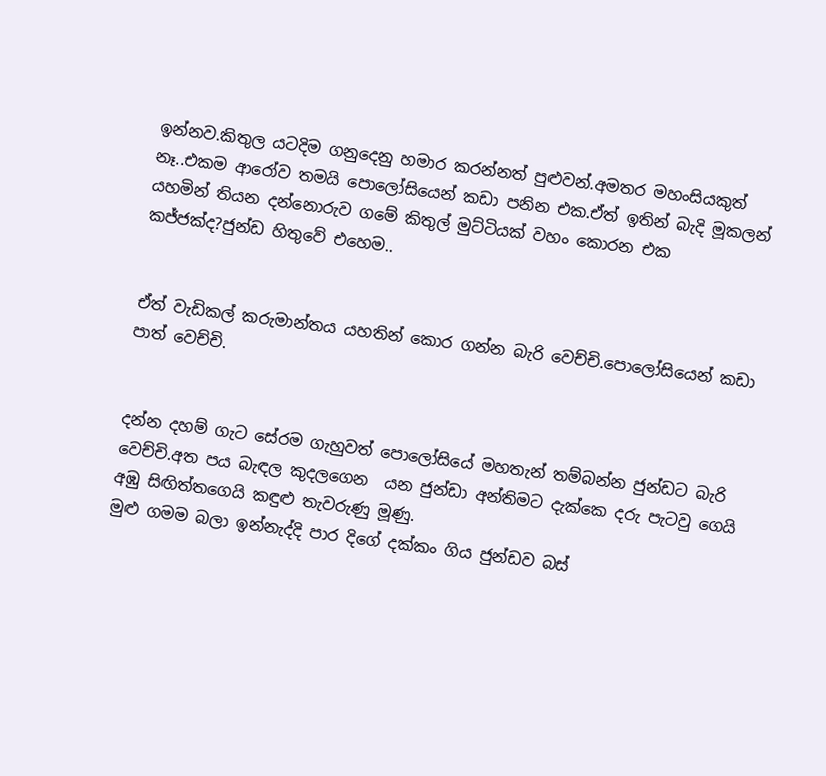ඉන්නව.කිතුල යටදිම ගනුදෙනු හමාර කරන්නත් පුළුවන්.අමතර මහංසියකුත් නෑ..එකම ආරෝව තමයි පොලෝසියෙන් කඩා පනින එක.ඒත් ඉතින් බැදි මූකලන් යහමින් තියන දන්නොරුව ගමේ කිතුල් මුට්ටියක් වහං කොරන එක කජ්ජක්ද?ජුන්ඩ හිතුවේ එහෙම..


ඒත් වැඩිකල් කරුමාන්තය යහතින් කොර ගන්න බැරි වෙච්චි.පොලෝසියෙන් කඩා පාත් වෙච්චි.


දන්න දහම් ගැට සේරම ගැහුවත් පොලෝසියේ මහතැන් තම්බන්න ජුන්ඩට බැරි වෙච්චි.අත පය බැඳල කුදලගෙන  යන ජුන්ඩා අන්තිමට දැක්කෙ දරු පැටවු ගෙයි අඹු සිඟිත්තගෙයි කඳුළු තැවරුණු මූණු.
මුළු ගමම බලා ඉන්නැද්දි පාර දිගේ දක්කං ගිය ජුන්ඩව බස්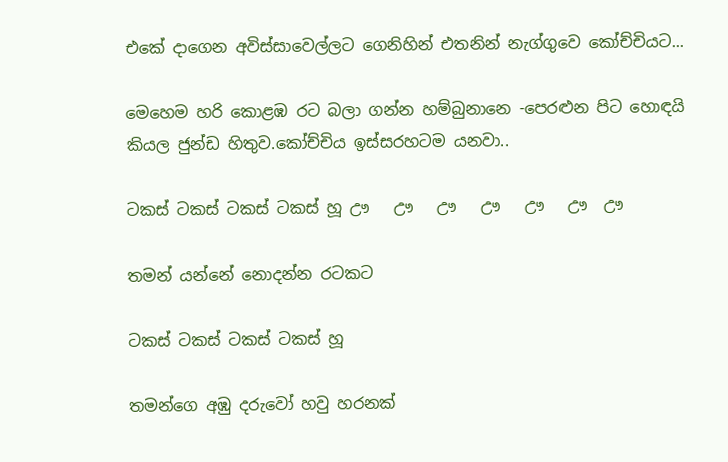එකේ දාගෙන අවිස්සාවෙල්ලට ගෙනිහින් එතනින් නැග්ගුවෙ කෝච්චියට...

මෙහෙම හරි කොළඹ රට බලා ගන්න හම්බුනානෙ -පෙරළුන පිට හොඳයි කියල ජුන්ඩ හිතුව.කෝච්චිය ඉස්සරහටම යනවා..

ටකස් ටකස් ටකස් ටකස් හූ ඌ   ඌ   ඌ   ඌ   ඌ   ඌ  ඌ

තමන් යන්නේ නොදන්න රටකට

ටකස් ටකස් ටකස් ටකස් හූ

තමන්ගෙ අඹු දරුවෝ හවු හරනක්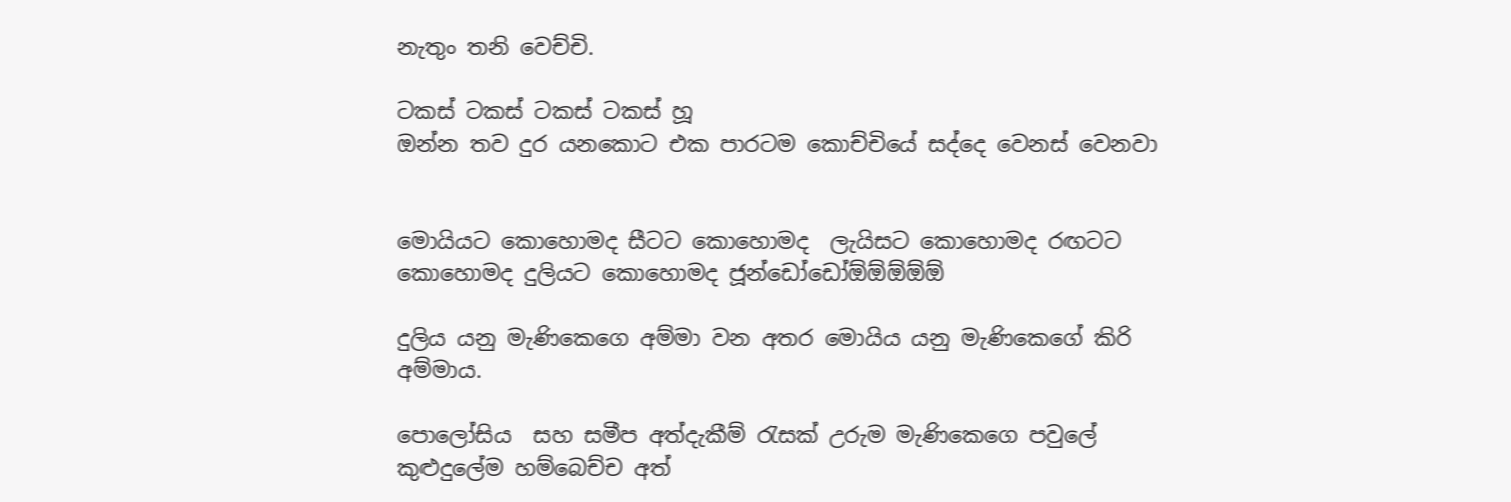නැතුං තනි වෙච්චි.

ටකස් ටකස් ටකස් ටකස් හූ
ඔන්න තව දුර යනකොට එක පාරටම කොච්චියේ සද්දෙ වෙනස් වෙනවා


මොයියට කොහොමද සීටට කොහොමද  ලැයිසට කොහොමද රඟටට කොහොමද දුලියට කොහොමද ජූන්ඩෝඩෝඕඕඕඕඕ

දුලිය යනු මැණිකෙගෙ අම්මා වන අතර මොයිය යනු මැණිකෙගේ කිරි අම්මාය.

පොලෝසිය  සහ සමීප අත්දැකීම් රැසක් උරුම මැණිකෙගෙ පවුලේ කුළුදුලේම හම්බෙච්ච අත්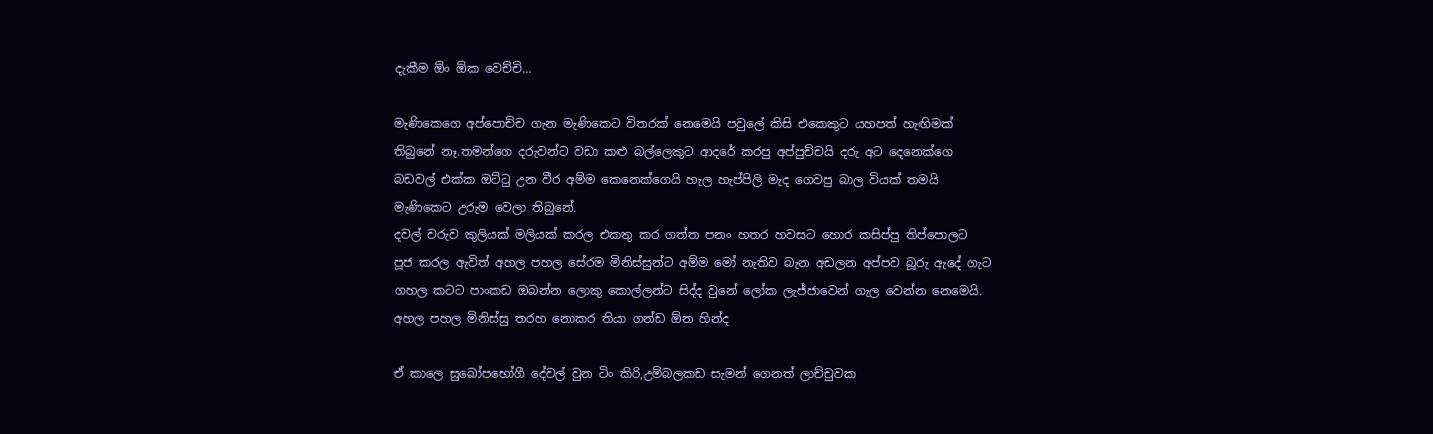දැකීම ඕං ඕක වෙච්චි…

මැණිකෙගෙ අප්පොච්ච ගැන මැණිකෙට විතරක් නෙමෙයි පවුලේ කිසි එකෙකුට යහපත් හැඟිමක් තිබුනේ නෑ.තමන්ගෙ දරුවන්ට වඩා කළු බල්ලෙකුට ආදරේ කරපු අප්පුච්චයි දරු අට දෙනෙක්ගෙ බඩවල් එක්ක ඔට්ටු උන වීර අම්ම කෙනෙක්ගෙයි හැල හැප්පිලි මැද ගෙවපු බාල වියක් තමයි මැණිකෙට උරුම වෙලා තිබුනේ.
දවල් වරුව කුලියක් මලියක් කරල එකතු කර ගත්ත පනං හතර හවසට හොර කසිප්පු තිප්පොලට පූජ කරල ඇවිත් අහල පහල සේරම මිනිස්සුන්ට අම්ම මෝ නැතිව බැන අඩලන අප්පව බූරු ඇදේ ගැට ගහල කටට පාංකඩ ඔබන්න ලොකු කොල්ලන්ට සිද්ද වුනේ ලෝක ලැජ්ජාවෙන් ගැල වෙන්න නෙමෙයි. අහල පහල මිනිස්සු තරහ නොකර තියා ගන්ඩ ඕන හින්ද

ඒ කාලෙ සුඛෝපභෝගී දේවල් වුන ටිං කිරි,උම්බලකඩ සැමන් ගෙනත් ලාච්චුවක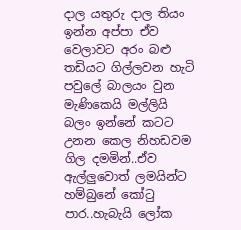දාල යතුරු දාල තියං ඉන්න අප්පා ඒව වෙලාවට අරං බළු තඩියට ගිල්ලවන හැටි පවුලේ බාලයං වුන මැණිකෙයි මල්ලියි බලං ඉන්නේ කටට උනන කෙල නිහඩවම ගිල දමමින්..ඒව ඇල්ලුවොත් ලමයින්ට හම්බුනේ කෝටු පාර..හැබැයි ලෝක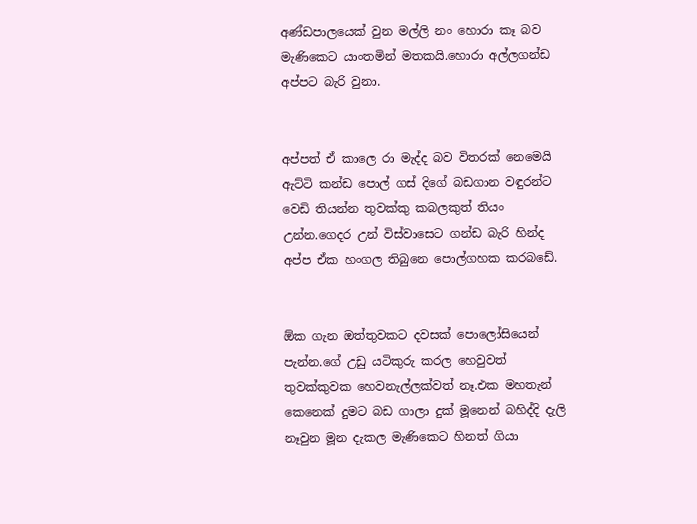අණ්ඩපාලයෙක් වුන මල්ලි නං හොරා කෑ බව මැණිකෙට යාංතමින් මතකයි.හොරා අල්ලගන්ඩ අප්පට බැරි වුනා.


අප්පත් ඒ කාලෙ රා මැද්ද බව විතරක් නෙමෙයි ඇට්ටි කන්ඩ පොල් ගස් දිගේ බඩගාන වඳුරන්ට වෙඩි තියන්න තුවක්කු කබලකුත් තියං උන්න.ගෙදර උන් විස්වාසෙට ගන්ඩ බැරි හින්ද අප්ප ඒක හංගල තිබුනෙ පොල්ගහක කරබඩේ.


ඕක ගැන ඔත්තුවකට දවසක් පොලෝසියෙන් පැන්න.ගේ උඩු යටිකුරු කරල හෙවුවත් තුවක්කුවක හෙවනැල්ලක්වත් නෑ.එක මහතැන් කෙනෙක් දුමට බඩ ගාලා දුක් මූනෙන් බහිද්දි දැලි නෑවුන මූන දැකල මැණිකෙට හිනත් ගියා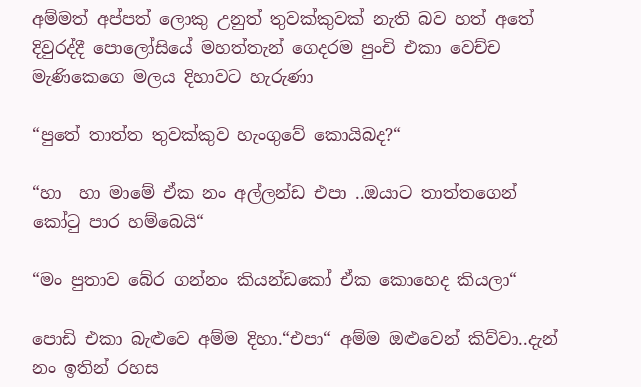අම්මත් අප්පත් ලොකු උනුත් තුවක්කුවක් නැති බව හත් අතේ දිවුරද්දී පොලෝසියේ මහත්තැන් ගෙදරම පුංචි එකා වෙච්ච මැණිකෙගෙ මලය දිහාවට හැරුණා

“පුතේ තාත්ත තුවක්කුව හැංගුවේ කොයිබද?“

“හා  හා මාමේ ඒක නං අල්ලන්ඩ එපා ..ඔයාට තාත්තගෙන් කෝටු පාර හම්බෙයි“

“මං පුතාව බේර ගන්නං කියන්ඩකෝ ඒක කොහෙද කියලා“

පොඩි එකා බැළුවෙ අම්ම දිහා.“එපා“ අම්ම ඔළුවෙන් කිව්වා..දැන් නං ඉතින් රහස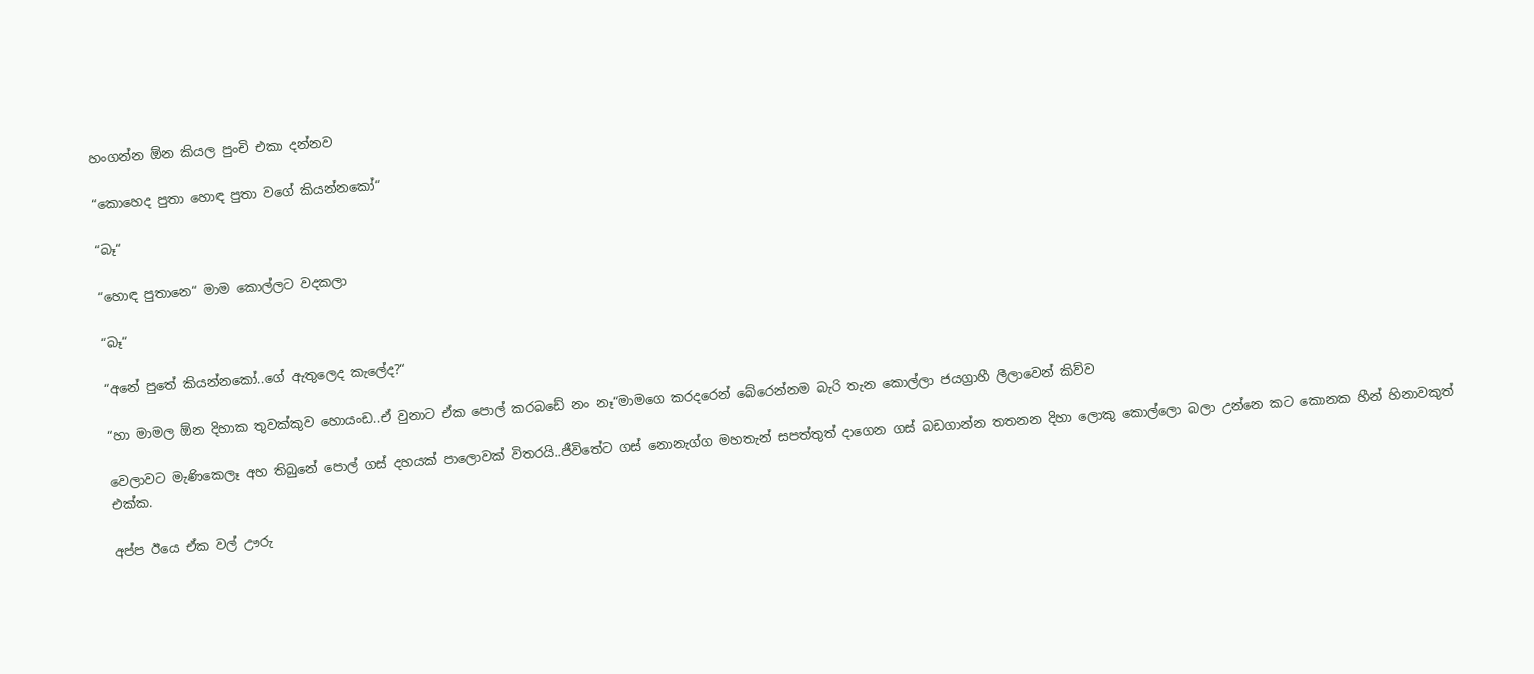හංගන්න ඕන කියල පුංචි එකා දන්නව

“කොහෙද පුතා හොඳ පුතා වගේ කියන්නකෝ“

“බෑ“

“හොඳ පුතානෙ“ මාම කොල්ලට වදකලා

“බෑ“

“අනේ පුතේ කියන්නකෝ..ගේ ඇතුලෙද කැලේද?“

“හා මාමල ඕන දිහාක තුවක්කුව හොයංඩ..ඒ වුනාට ඒක පොල් කරබඩේ නං නෑ“මාමගෙ කරදරෙන් බේරෙන්නම බැරි තැන කොල්ලා ජයග්‍රාහී ලීලාවෙන් කිව්ව

වෙලාවට මැණිකෙලෑ අහ තිබුනේ පොල් ගස් දහයක් පාලොවක් විතරයි..ජීවිතේට ගස් නොනැග්ග මහතැන් සපත්තුත් දාගෙන ගස් බඩගාන්න තතනන දිහා ලොකු කොල්ලො බලා උන්නෙ කට කොනක හීන් හිනාවකුත් එක්ක.

අප්ප ඊයෙ ඒක වල් ඌරු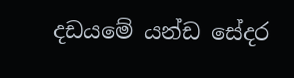දඩයමේ යන්ඩ සේදර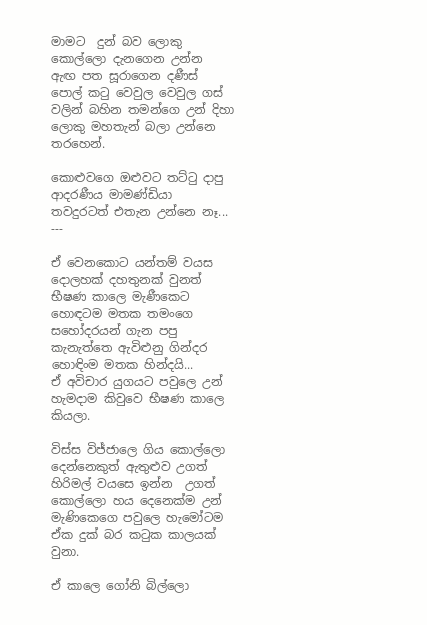මාමට  දුන් බව ලොකු කොල්ලො දැනගෙන උන්න
ඇඟ පත සූරාගෙන දණීස් පොල් කටු වෙවුල වෙවුල ගස් වලින් බහින තමන්ගෙ උන් දිහා ලොකු මහතැන් බලා උන්නෙ තරහෙන්.

කොළුවගෙ ඔළුවට තට්ටු දාපු ආදරණීය මාමණ්ඩියා තවදුරටත් එතැන උන්නෙ නෑ...
---

ඒ වෙනකොට යන්තම් වයස දොලහක් දහතුනක් වුනත් භීෂණ කාලෙ මැණීකෙට හොඳටම මතක තමංගෙ සහෝදරයන් ගැන පපු කැනැත්තෙ ඇවිළුනු ගින්දර හොඳිංම මතක හින්දයි...
ඒ අවිචාර යුගයට පවුලෙ උන් හැමදාම කිවුවෙ භීෂණ කාලෙ කියලා.

විස්ස විජ්ජාලෙ ගිය කොල්ලො දෙන්නෙකුත් ඇතුළුව උගත් හිරිමල් වයසෙ ඉන්න  උගත් කොල්ලො හය දෙනෙක්ම උන් මැණිකෙගෙ පවුලෙ හැමෝටම ඒක දුක් බර කටුක කාලයක් වුනා.

ඒ කාලෙ ගෝනි බිල්ලො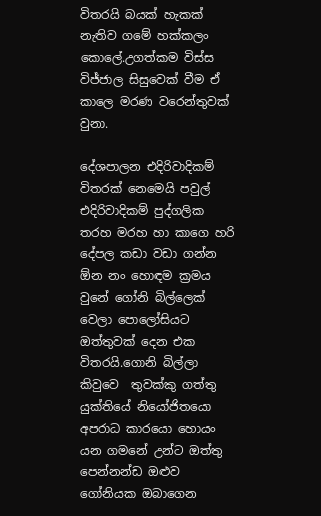විතරයි බයක් හැකක් නැතිව ගමේ හක්කලං කොලේ.උගත්කම විස්ස විජ්ජාල සිසුවෙක් වීම ඒ කාලෙ මරණ වරෙන්තුවක් වුනා.

දේශපාලන එදිරිවාදිකම් විතරක් නෙමෙයි පවුල් එදිරිවාදිකම් පුද්ගලික තරහ මරහ හා කාගෙ හරි දේපල කඩා වඩා ගන්න ඕන නං හොඳම ක්‍රමය වුනේ ගෝනි බිල්ලෙක් වෙලා පොලෝසියට ඔත්තුවක් දෙන එක විතරයි.ගොනි බිල්ලා කිවුවෙ  තුවක්කු ගත්තු යුක්තියේ නියෝජිතයො අපරාධ කාරයො හොයං යන ගමනේ උන්ට ඔත්තු පෙන්නන්ඩ ඔළුව ගෝනියක ඔබාගෙන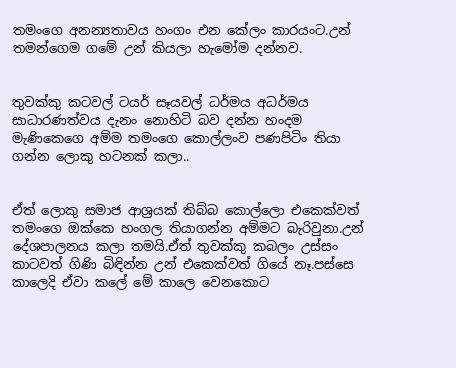තමංගෙ අනන්‍යතාවය හංගං එන කේලං කාරයංට.උන් තමන්ගෙම ගමේ උන් කියලා හැමෝම දන්නව.


තුවක්කු කටවල් ටයර් සෑයවල් ධර්මය අධර්මය සාධාරණත්වය දැනං නොහිටි බව දන්න හංදම මැණිකෙගෙ අම්ම තමංගෙ කොල්ලංව පණපිටිං තියා ගන්න ලොකු හටනක් කලා..


ඒත් ලොකු සමාජ ආශ්‍රයක් තිබ්බ කොල්ලො එකෙක්වත් තමංගෙ ඔක්කෙ හංගල තියාගන්න අම්මට බැරිවුනා.උන් දේශපාලනය කලා තමයි.ඒත් තුවක්කු කබලං උස්සං කාටවත් ගිණි බිඳින්න උන් එකෙක්වත් ගියේ නෑ.පස්සෙ කාලෙදි ඒවා කලේ මේ කාලෙ වෙනකොට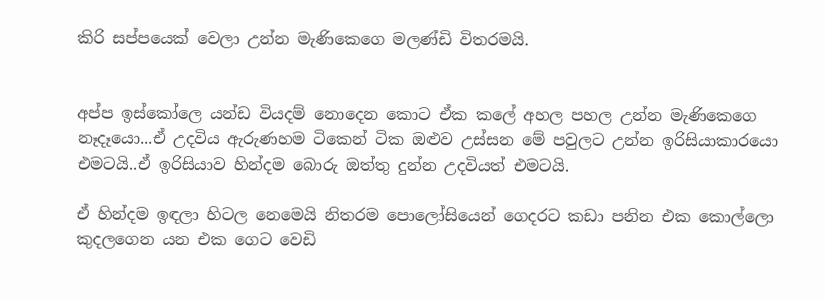කිරි සප්පයෙක් වෙලා උන්න මැණිකෙගෙ මලණ්ඩි විතරමයි.


අප්ප ඉස්කෝලෙ යන්ඩ වියදම් නොදෙන කොට ඒක කලේ අහල පහල උන්න මැණිකෙගෙ නෑදෑයො...ඒ උදවිය ඇරුණහම ටිකෙන් ටික ඔළුව උස්සන මේ පවුලට උන්න ඉරිසියාකාරයො එමටයි..ඒ ඉරිසියාව හින්දම බොරු ඔත්තු දුන්න උදවියත් එමටයි.

ඒ හින්දම ඉඳලා හිටල නෙමෙයි නිතරම පොලෝසියෙන් ගෙදරට කඩා පනින එක කොල්ලො කුදලගෙන යන එක ගෙට වෙඩි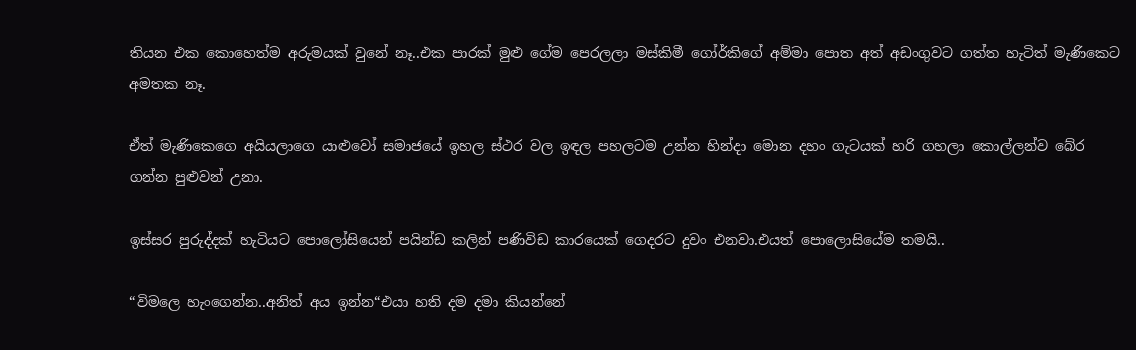තියන එක කොහෙත්ම අරුමයක් වුනේ නෑ..එක පාරක් මුළු ගේම පෙරලලා මස්කිමී ගෝර්කිගේ අම්මා පොත අත් අඩංගුවට ගත්ත හැටිත් මැණිකෙට අමතක නෑ.

ඒත් මැණිකෙගෙ අයියලාගෙ යාළුවෝ සමාජයේ ඉහල ස්ථර වල ඉඳල පහලටම උන්න හින්දා මොන දහං ගැටයක් හරි ගහලා කොල්ලන්ව බේර ගන්න පුළුවන් උනා.

ඉස්සර පුරුද්දක් හැටියට පොලෝසියෙන් පයින්ඩ කලින් පණිවිඩ කාරයෙක් ගෙදරට දුවං එනවා.එයත් පොලොසියේම තමයි..

“විමලෙ හැංගෙන්න..අනිත් අය ඉන්න“එයා හති දම දමා කියන්නේ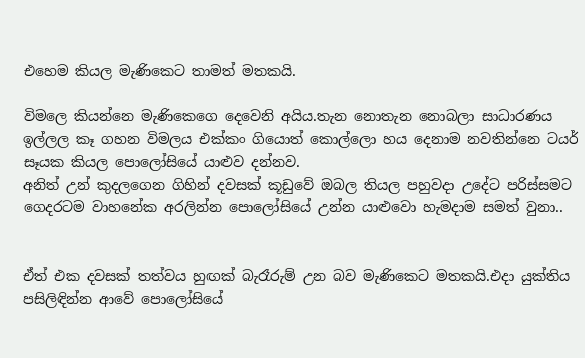එහෙම කියල මැණිකෙට තාමත් මතකයි.

විමලෙ කියන්නෙ මැණිකෙගෙ දෙවෙනි අයිය.තැන නොතැන නොබලා සාධාරණය ඉල්ලල කෑ ගහන විමලය එක්කං ගියොත් කොල්ලො හය දෙනාම නවතින්නෙ ටයර් සෑයක කියල පොලෝසියේ යාළුව දන්නව.
අනිත් උන් කුදලගෙන ගිහින් දවසක් කූඩුවේ ඔබල තියල පහුවදා උදේට පරිස්සමට ගෙදරටම වාහනේක අරලින්න පොලෝසියේ උන්න යාළුවො හැමදාම සමත් වුනා..


ඒත් එක දවසක් තත්වය හුඟක් බැරෑරුම් උන බව මැණිකෙට මතකයි.එදා යුක්තිය පසිලිඳින්න ආවේ පොලෝසියේ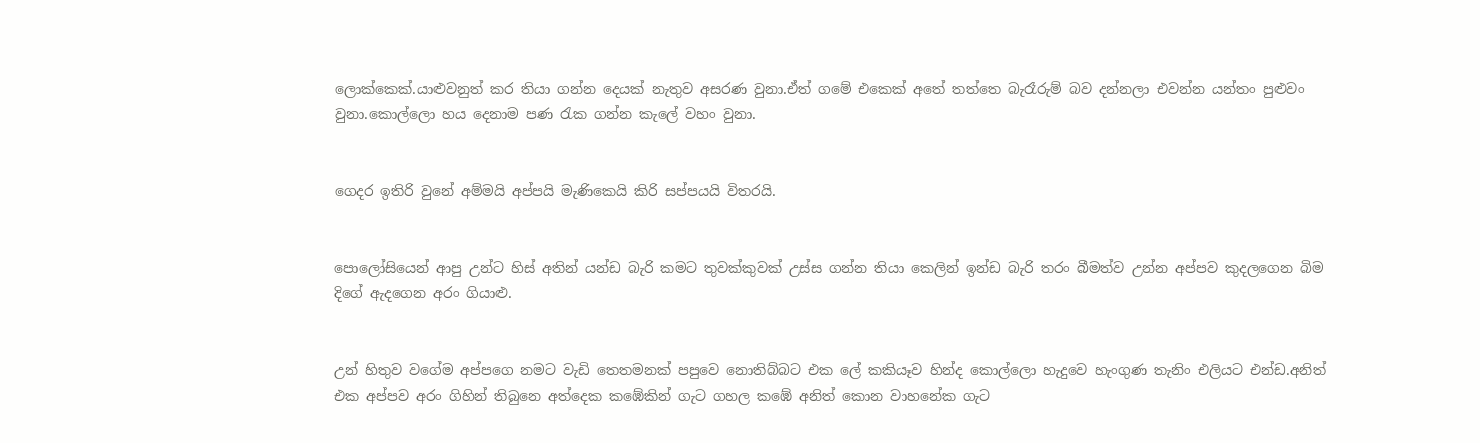ලොක්කෙක්.යාළුවනුත් කර තියා ගන්න දෙයක් නැතුව අසරණ වුනා.ඒත් ගමේ එකෙක් අතේ තත්තෙ බැරෑරුම් බව දන්නලා එවන්න යන්තං පුළුවං වුනා.කොල්ලො හය දෙනාම පණ රැක ගන්න කැලේ වහං වුනා.


ගෙදර ඉතිරි වුනේ අම්මයි අප්පයි මැණිකෙයි කිරි සප්පයයි විතරයි.


පොලෝසියෙන් ආපු උන්ට හිස් අතින් යන්ඩ බැරි කමට තුවක්කුවක් උස්ස ගන්න තියා කෙලින් ඉන්ඩ බැරි තරං බීමත්ව උන්න අප්පව කුදලගෙන බිම දිගේ ඇදගෙන අරං ගියාළු.


උන් හිතුව වගේම අප්පගෙ නමට වැඩි තෙතමනක් පපුවෙ නොතිබ්බට එක ලේ කකියෑව හින්ද කොල්ලො හැදුවෙ හැංගුණ තැනිං එලියට එන්ඩ.අනිත් එක අප්පව අරං ගිහින් තිබුනෙ අත්දෙක කඹේකින් ගැට ගහල කඹේ අනිත් කොන වාහනේක ගැට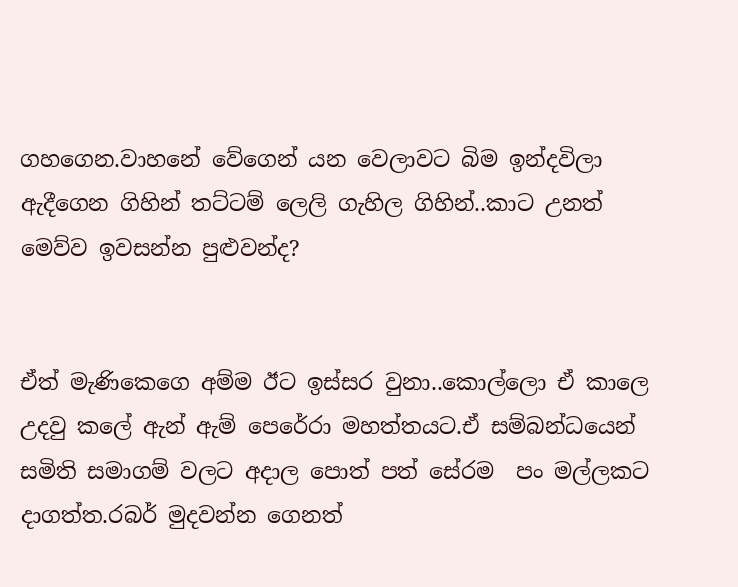ගහගෙන.වාහනේ වේගෙන් යන වෙලාවට බිම ඉන්දවිලා ඇදීගෙන ගිහින් තට්ටම් ලෙලි ගැහිල ගිහින්..කාට උනත් මෙව්ව ඉවසන්න පුළුවන්ද?


ඒත් මැණිකෙගෙ අම්ම ඊට ඉස්සර වුනා..කොල්ලො ඒ කාලෙ උදවු කලේ ඇන් ඇම් පෙරේරා මහත්තයට.ඒ සම්බන්ධයෙන් සමිති සමාගම් වලට අදාල පොත් පත් සේරම  පං මල්ලකට දාගත්ත.රබර් මුදවන්න ගෙනත්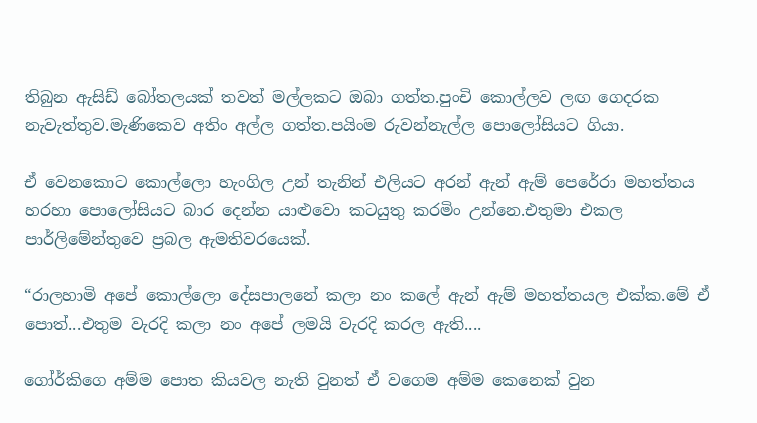තිබුන ඇසිඩ් බෝතලයක් තවත් මල්ලකට ඔබා ගත්ත.පුංචි කොල්ලව ලඟ ගෙදරක නැවැත්තුව.මැණිකෙව අතිං අල්ල ගත්ත.පයිංම රුවන්නැල්ල පොලෝසියට ගියා.

ඒ වෙනකොට කොල්ලො හැංගිල උන් තැනින් එලියට අරන් ඇන් ඇම් පෙරේරා මහත්තය හරහා පොලෝසියට බාර දෙන්න යාළුවො කටයුතු කරමිං උන්නෙ.එතුමා එකල පාර්ලිමේන්තුවෙ ප්‍රබල ඇමතිවරයෙක්.

“රාලහාමි අපේ කොල්ලො දේසපාලනේ කලා නං කලේ ඇන් ඇම් මහත්තයල එක්ක.මේ ඒ පොත්...එතුම වැරදි කලා නං අපේ ලමයි වැරදි කරල ඇති....

ගෝර්කිගෙ අම්ම පොත කියවල නැති වුනත් ඒ වගෙම අම්ම කෙනෙක් වුන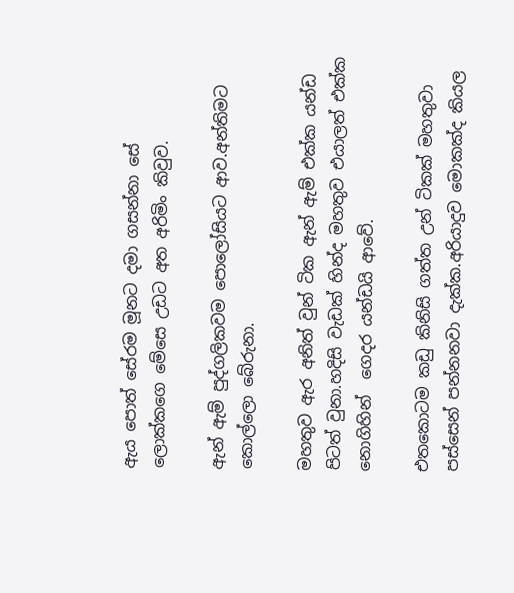ඇය පොත් සේරම මූනට දමා ගසන්නා සේ ලොක්කගෙ මේසෙ උඩට අත අරිමිං කිවුව.

ඇන් ඇම් පුද්ගලිකවම පොලෝසියට ආව.අන්තිමට කොල්ලො බේරුනා.

මහතුව ඇර අනිත් වුන් ටික ඇන් ඇම් එක්ක යන්ඩ පිටත් වුනා.හදිසි වැඩක් හින්ද මහතුව එයාලත් එක්ක නොගිහින්  ගෙදර යන්ඩයි ආවේ.

එතකොටම කඩු කිනිසි ගත්ත උන් ටිකක් මහතුවා පස්සෙන් පන්නනවා දැක්ක.අරියාදුව මොකක්ද කියල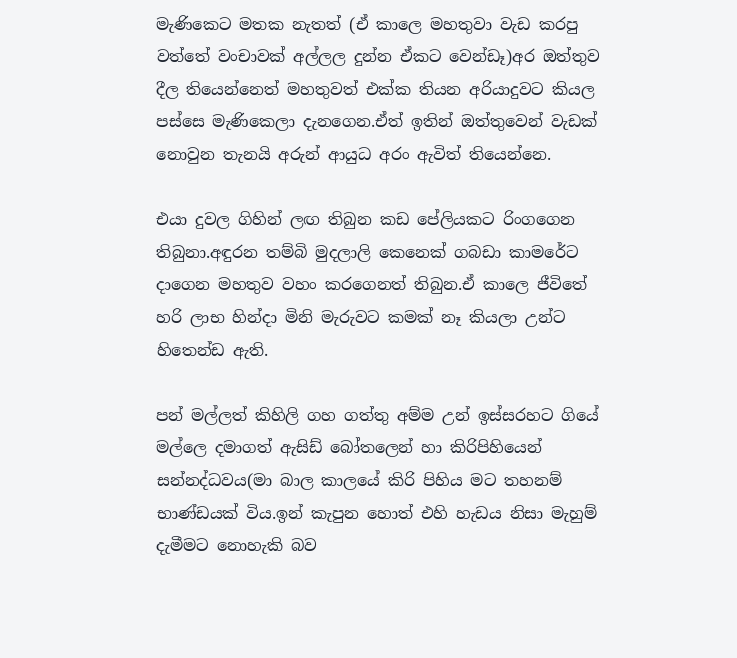මැණිකෙට මතක නැතත් (ඒ කාලෙ මහතුවා වැඩ කරපු වත්තේ වංචාවක් අල්ලල දුන්න ඒකට වෙන්ඩෑ)අර ඔත්තුව දීල තියෙන්නෙත් මහතුවත් එක්ක තියන අරියාදුවට කියල පස්සෙ මැණිකෙලා දැනගෙන.ඒත් ඉතින් ඔත්තුවෙන් වැඩක් නොවුන තැනයි අරුන් ආයුධ අරං ඇවිත් තියෙන්නෙ.

එයා දුවල ගිහින් ලඟ තිබුන කඩ පේලියකට රිංගගෙන තිබුනා.අඳුරන තම්බි මුදලාලි කෙනෙක් ගබඩා කාමරේට දාගෙන මහතුව වහං කරගෙනත් තිබුන.ඒ කාලෙ ජීවිතේ හරි ලාභ හින්දා මිනි මැරුවට කමක් නෑ කියලා උන්ට හිතෙන්ඩ ඇති.

පන් මල්ලත් කිහිලි ගහ ගත්තු අම්ම උන් ඉස්සරහට ගියේ මල්ලෙ දමාගත් ඇසිඩ් බෝතලෙන් හා කිරිපිහියෙන් සන්නද්ධවය(මා බාල කාලයේ කිරි පිහිය මට තහනම් භාණ්ඩයක් විය.ඉන් කැපුන හොත් එහි හැඩය නිසා මැහුම් දැමීමට නොහැකි බව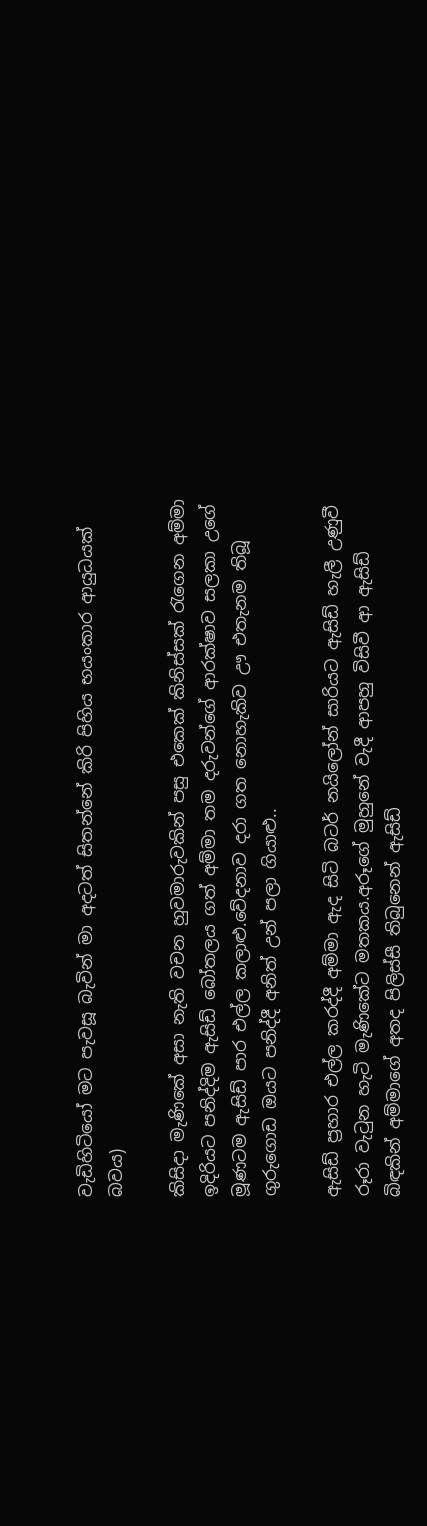වැඩිහිටියෝ මට පැවසූ බැවින් මා අදටත් සිතන්නේ කිරි පිහිය භයංකාර ආයුධයක් බවය)

කිසිදා මැණිකේ අසා නැති වචන හුවමාරුවකින් පසු එකෙක් කිනිස්සක් රැගෙන අම්මා ඉදිරියට පනිද්දිම ඇසිඩ් බෝතලය ගත් අම්මා තම දරුවන්ගේ ආරක්ෂාව සලකා උගේ මූණටම ඇසිඩ් පාර එල්ල කලාළු.වේදනාව දරා ගත නොහැකිව ඌ එතැනම තිබූ ගුරුගොඩ ඔයට පනිද්දී අනිත් උන් පලා ගියාළු..

ඇසිඩ් ප්‍රහාර එල්ල කරද්දී අම්මා ඇද සිටි බටර් නයිලෝන් සාරියට ඇසිඩ් හැලී උණුවී රූරා වැටුන හැටි මැණිකේට මතකය.අරූගේ මුහුනේ වැදී ආපහු විසිවී ආ ඇසිඩ් බිඳකින් අම්මාගේ අතද පිලිස්සී තිබුනෙන් ඇසිඩ්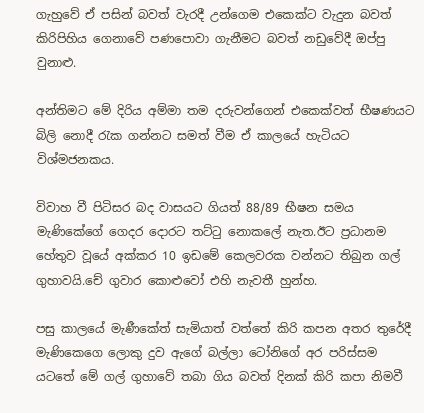ගැහුවේ ඒ පසින් බවත් වැරදී උන්ගෙම එකෙක්ට වැදුන බවත් කිරිපිහිය ගෙනාවේ පණපොවා ගැනීමට බවත් නඩුවේදී ඔප්පු වුනාළු.

අන්තිමට මේ දිරිය අම්මා තම දරුවන්ගෙන් එකෙක්වත් භීෂණයට බිලි නොදී රැක ගන්නට සමත් වීම ඒ කාලයේ හැටියට විශ්මජනකය.

විවාහ වී පිටිසර බද වාසයට ගියත් 88/89 භීෂන සමය මැණිකේගේ ගෙදර දොරට තට්ටු නොකලේ නැත.ඊට ප්‍රධානම හේතුව වූයේ අක්කර 10 ඉඩමේ කෙලවරක වන්නට තිබුන ගල් ගුහාවයි.චේ ගුවාර කොළුවෝ එහි නැවතී හුන්හ.

පසු කාලයේ මැණීකේත් සැමියාත් වත්තේ කිරි කපන අතර තුරේදී මැණිකෙගෙ ලොකු දුව ඇගේ බල්ලා ටෝනිගේ අර පරිස්සම යටතේ මේ ගල් ගුහාවේ තබා ගිය බවත් දිනක් කිරි කපා නිමවී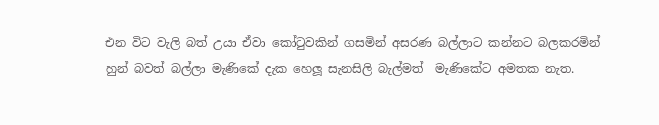එන විට වැලි බත් උයා ඒවා කෝටුවකින් ගසමින් අසරණ බල්ලාට කන්නට බලකරමින් හුන් බවත් බල්ලා මැණිකේ දැක හෙලූ සැනසිලි බැල්මත්  මැණිකේට අමතක නැත.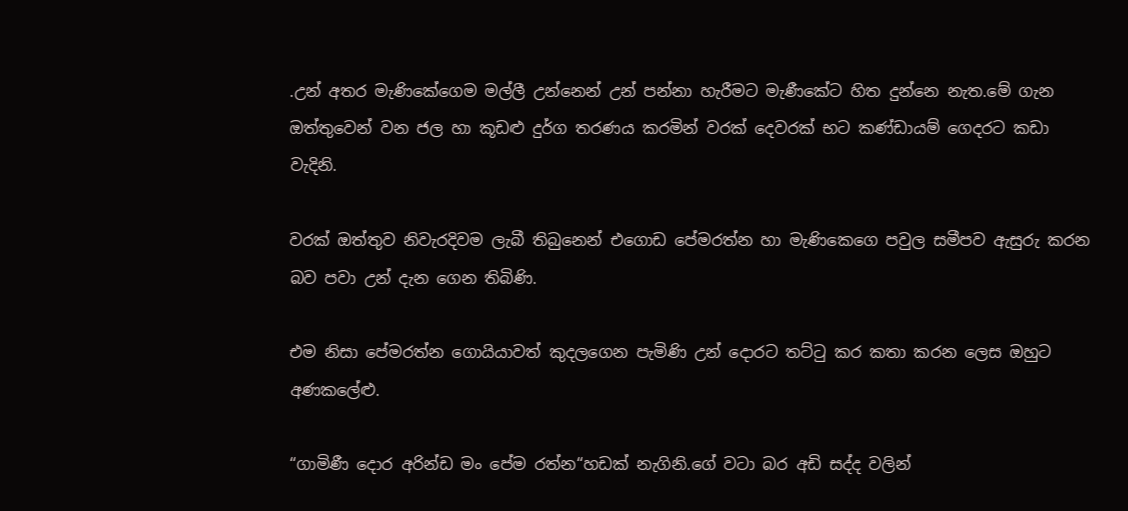.උන් අතර මැණිකේගෙම මල්ලී උන්නෙන් උන් පන්නා හැරීමට මැණීකේට හිත දුන්නෙ නැත.මේ ගැන ඔත්තුවෙන් වන ජල හා කූඩළු දුර්ග තරණය කරමින් වරක් දෙවරක් භට කණ්ඩායම් ගෙදරට කඩා වැදිනි.

වරක් ඔත්තුව නිවැරදිවම ලැබී තිබුනෙන් එගොඩ පේමරත්න හා මැණිකෙගෙ පවුල සමීපව ඇසුරු කරන බව පවා උන් දැන ගෙන තිබිණි.

එම නිසා පේමරත්න ගොයියාවත් කුදලගෙන පැමිණි උන් දොරට තට්ටු කර කතා කරන ලෙස ඔහුට අණකලේළු.

“ගාමිණී දොර අරින්ඩ මං පේම රත්න“හඩක් නැගිනි.ගේ වටා බර අඩි සද්ද වලින්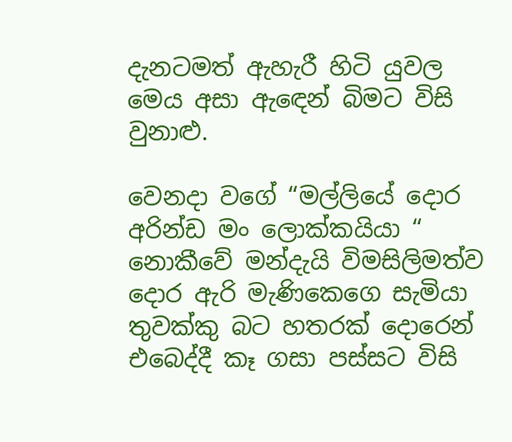දැනටමත් ඇහැරී හිටි යුවල මෙය අසා ඇඳෙන් බිමට විසි වුනාළු.

වෙනදා වගේ “මල්ලියේ දොර අරින්ඩ මං ලොක්කයියා “ නොකීවේ මන්දැයි විමසිලිමත්ව දොර ඇරි මැණිකෙගෙ සැමියා තුවක්කු බට හතරක් දොරෙන් එබෙද්දී කෑ ගසා පස්සට විසි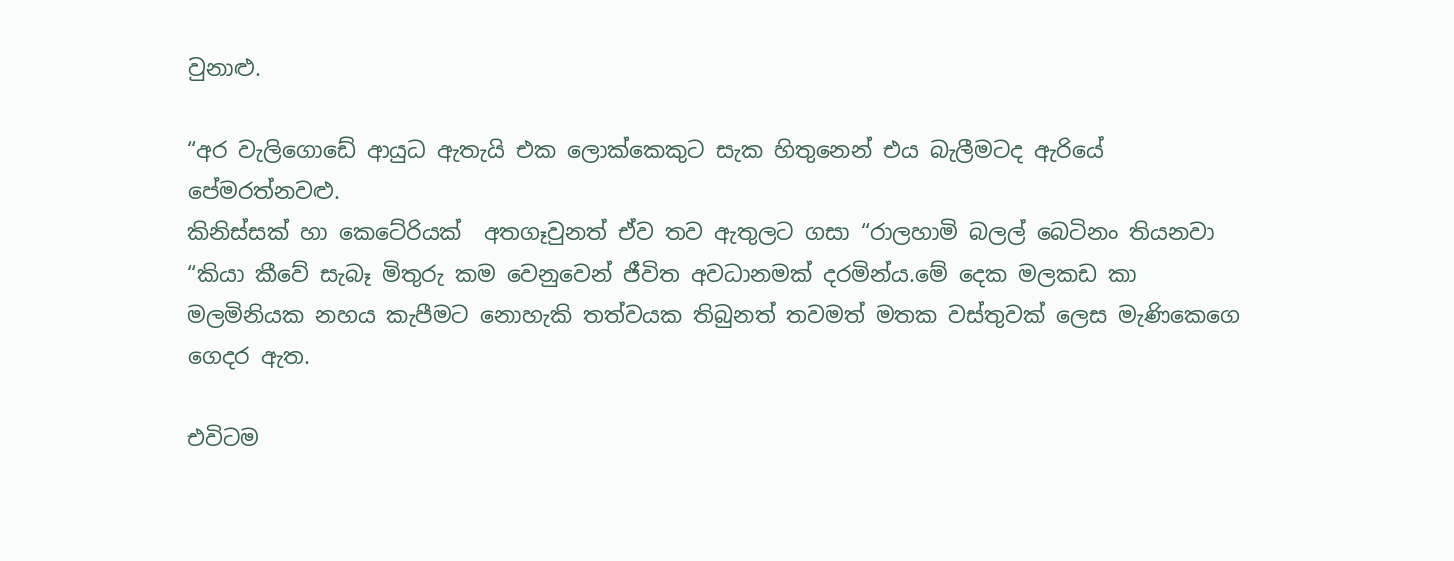වුනාළු.

“අර වැලිගොඩේ ආයුධ ඇතැයි එක ලොක්කෙකුට සැක හිතුනෙන් එය බැලීමටද ඇරියේ පේමරත්නවළු.
කිනිස්සක් හා කෙටේරියක්  අතගෑවුනත් ඒව තව ඇතුලට ගසා “රාලහාමි බලල් බෙටිනං තියනවා “කියා කීවේ සැබෑ මිතුරු කම වෙනුවෙන් ජීවිත අවධානමක් දරමින්ය.මේ දෙක මලකඩ කා මලමිනියක නහය කැපීමට නොහැකි තත්වයක තිබුනත් තවමත් මතක වස්තුවක් ලෙස මැණිකෙගෙ ගෙදර ඇත.

එවිටම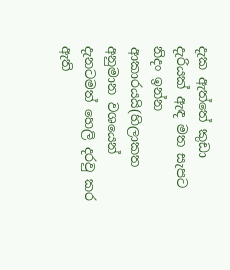දැක ඇත්තේ කුඩා දැරියක් ඇඳ මත සැපට නිදං ඉන්න ආකාරයයි(හිලාකත අනුමාන වශයෙන් දැනටමත් හෙලි දරවු කර ඇති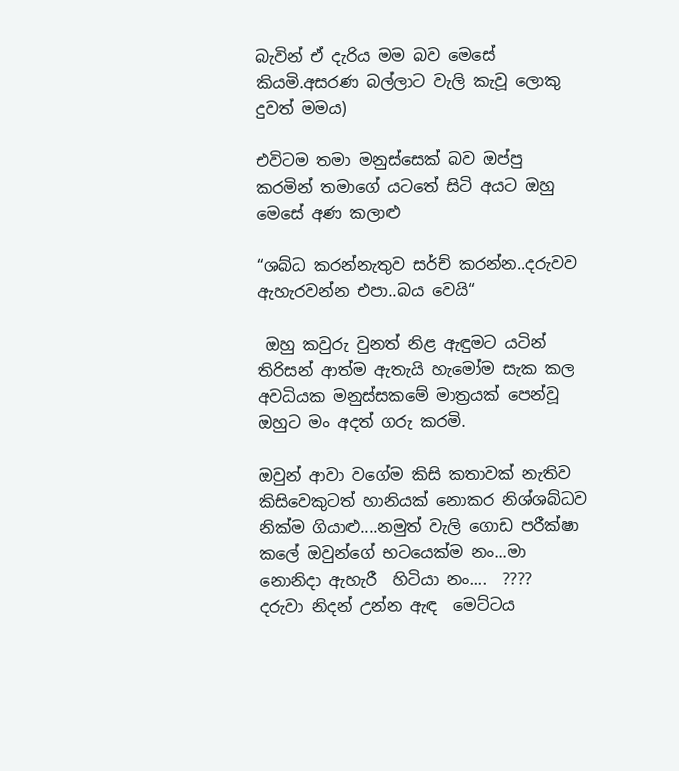බැවින් ඒ දැරිය මම බව මෙසේ කියමි.අසරණ බල්ලාට වැලි කැවූ ලොකු දුවත් මමය)

එවිටම තමා මනුස්සෙක් බව ඔප්පු කරමින් තමාගේ යටතේ සිටි අයට ඔහු මෙසේ අණ කලාළු

“ශබ්ධ කරන්නැතුව සර්ච් කරන්න..දරුවව ඇහැරවන්න එපා..බය වෙයි“

 ඔහු කවුරු වුනත් නිළ ඇඳුමට යටින් තිරිසන් ආත්ම ඇතැයි හැමෝම සැක කල අවධියක මනුස්සකමේ මාත්‍රයක් පෙන්වූ ඔහුට මං අදත් ගරු කරමි.

ඔවුන් ආවා වගේම කිසි කතාවක් නැතිව කිසිවෙකුටත් හානියක් නොකර නිශ්ශබ්ධව නික්ම ගියාළු....නමුත් වැලි ගොඩ පරීක්ෂා කලේ ඔවුන්ගේ භටයෙක්ම නං...මා නොනිදා ඇහැරී  හිටියා නං....  ????
දරුවා නිදන් උන්න ඇඳ  මෙට්ටය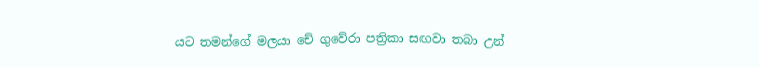යට තමන්ගේ මලයා චේ ගුවේරා පත්‍රිකා සඟවා තබා උන්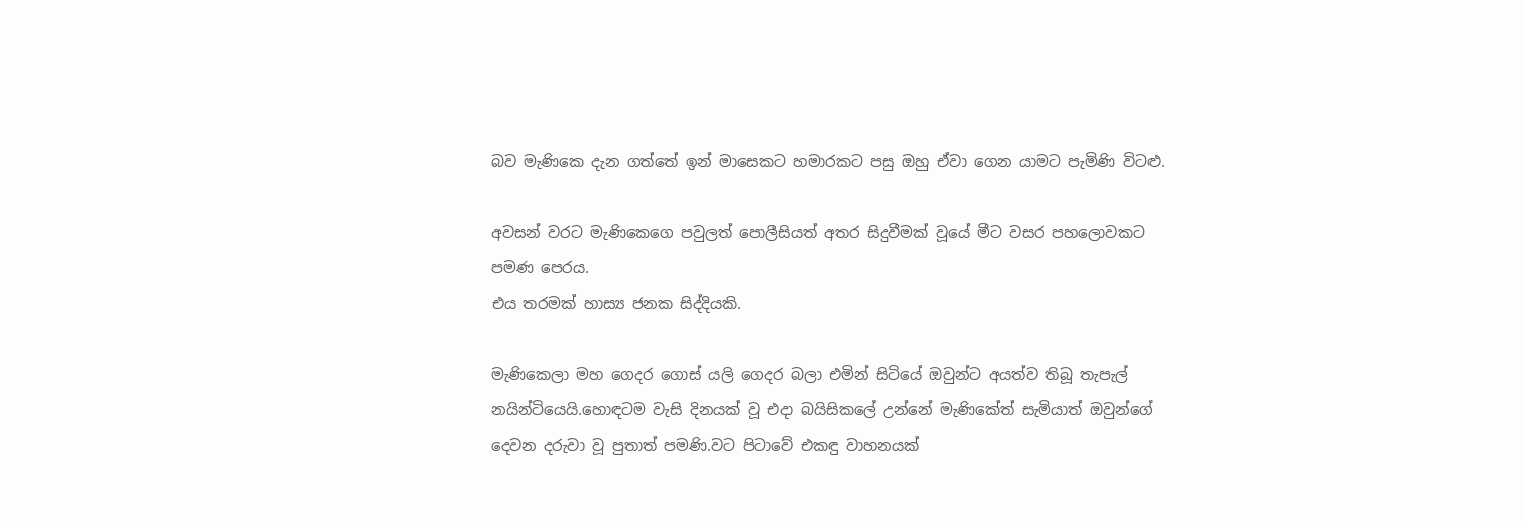බව මැණිකෙ දැන ගත්තේ ඉන් මාසෙකට හමාරකට පසු ඔහු ඒවා ගෙන යාමට පැමිණි විටළු.

අවසන් වරට මැණිකෙගෙ පවුලත් පොලීසියත් අතර සිදුවීමක් වූයේ මීට වසර පහලොවකට පමණ පෙරය.
එය තරමක් හාස්‍ය ජනක සිද්දියකි.

මැණිකෙලා මහ ගෙදර ගොස් යලි ගෙදර බලා එමින් සිටියේ ඔවුන්ට අයත්ව තිබූ තැපැල් නයින්ටියෙයි.හොඳටම වැසි දිනයක් වූ එදා බයිසිකලේ උන්නේ මැණිකේත් සැමියාත් ඔවුන්ගේ දෙවන දරුවා වූ පුතාත් පමණි.වට පිටාවේ එකඳු වාහනයක්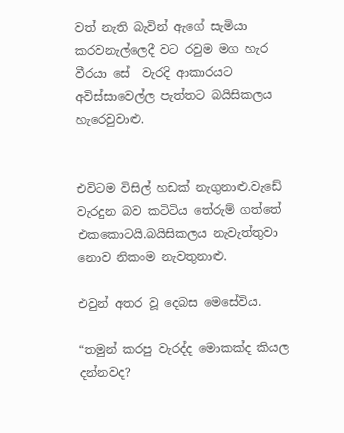වත් නැති බැවින් ඇගේ සැමියා කරවනැල්ලෙදී වට රවුම මග හැර වීරයා සේ  වැරදි ආකාරයට අවිස්සාවෙල්ල පැත්තට බයිසිකලය හැරෙවුවාළු.


එවිටම විසිල් හඩක් නැගුනාළු.වැඩේ වැරදුන බව කටිටිය තේරුම් ගත්තේ එකකොටයි.බයිසිකලය නැවැත්තුවා නොව නිකංම නැවතුනාළු.

එවුන් අතර වූ දෙබස මෙසේවිය.

“තමුන් කරපු වැරද්ද මොකක්ද කියල දන්නවද?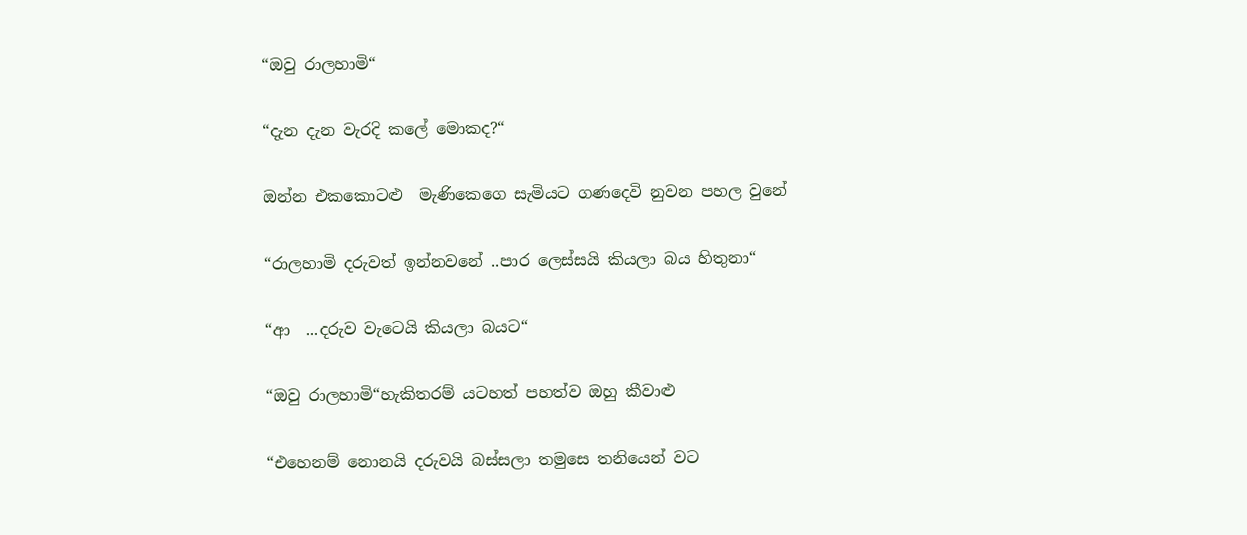“ඔවු රාලහාමි“

“දැන දැන වැරදි කලේ මොකද?“

ඔන්න එකකොටළු  මැණිකෙගෙ සැමියට ගණදෙවි නුවන පහල වුනේ

“රාලහාමි දරුවත් ඉන්නවනේ ..පාර ලෙස්සයි කියලා බය හිතුනා“

“ආ  ...දරුව වැටෙයි කියලා බයට“

“ඔවු රාලහාමි“හැකිතරම් යටහත් පහත්ව ඔහු කීවාළු

“එහෙනම් නොනයි දරුවයි බස්සලා තමුසෙ තනියෙන් වට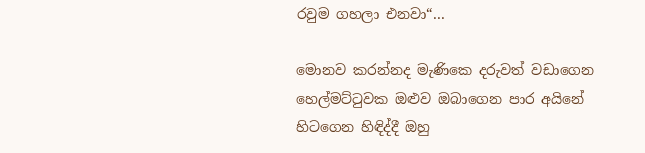රවුම ගහලා එනවා“...

මොනව කරන්නද මැණිකෙ දරුවත් වඩාගෙන හෙල්මට්ටුවක ඔළුව ඔබාගෙන පාර අයිනේ හිටගෙන හිඳිද්දී ඔහු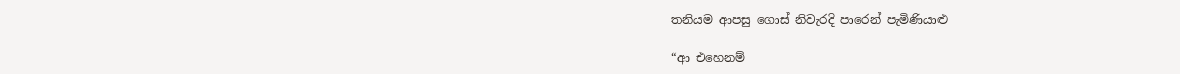තනියම ආපසු ගොස් නිවැරදි පාරෙන් පැමිණියාළු

“ආ එහෙනම්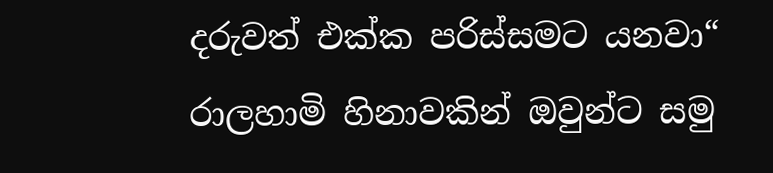දරුවත් එක්ක පරිස්සමට යනවා“ රාලහාමි හිනාවකින් ඔවුන්ට සමු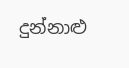දුන්නාළු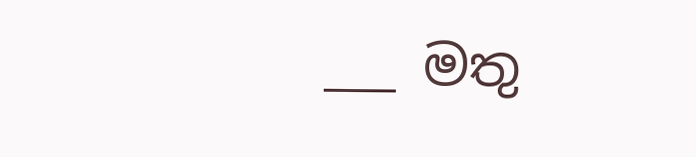___ මතු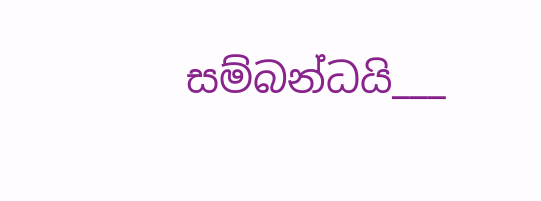සම්බන්ධයි___